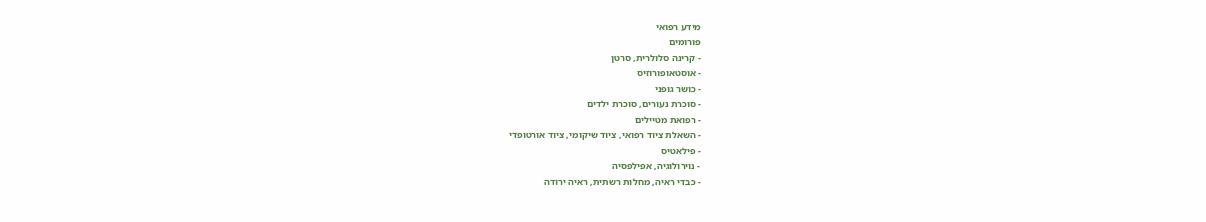מידע רפואי
פורומים
- קרינה סלולרית, סרטן
- אוסטאופורוזיס
- כושר גופני
- סוכרת נעורים, סוכרת ילדים
- רפואת מטיילים
- השאלת ציוד רפואי, ציוד שיקומי, ציוד אורטופדי
- פילאטיס
- נוירולוגיה, אפילפסיה
- כבדי ראיה, מחלות רשתית, ראיה ירודה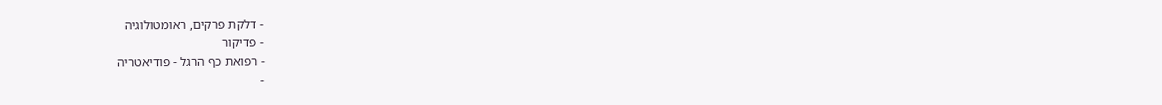- דלקת פרקים, ראומטולוגיה
- פדיקור
- רפואת כף הרגל - פודיאטריה
-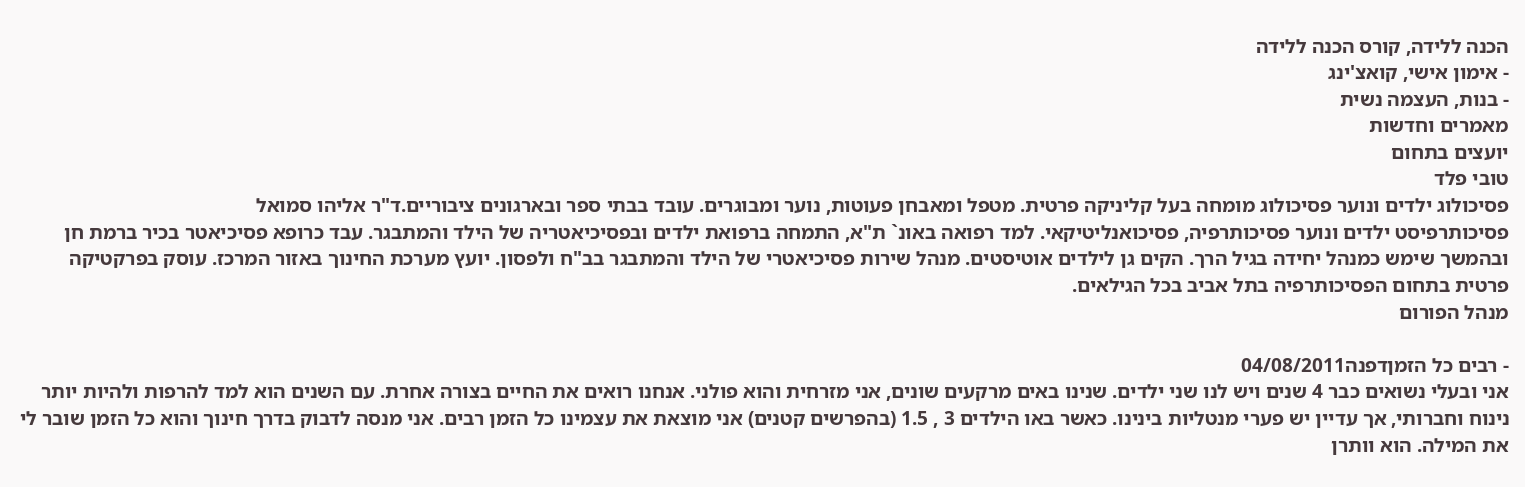הכנה ללידה, קורס הכנה ללידה
- אימון אישי, קואצ'ינג
- בנות, העצמה נשית
מאמרים וחדשות
יועצים בתחום
טובי פלד
פסיכולוג ילדים ונוער פסיכולוג מומחה בעל קליניקה פרטית. מטפל ומאבחן פעוטות, נוער ומבוגרים. עובד בבתי ספר ובארגונים ציבוריים.ד"ר אליהו סמואל
פסיכותרפיסט ילדים ונוער פסיכותרפיה, פסיכואנליטיקאי. למד רפואה באונ` ת"א, התמחה ברפואת ילדים ובפסיכיאטריה של הילד והמתבגר. עבד כרופא פסיכיאטר בכיר ברמת חן ובהמשך שימש כמנהל יחידה בגיל הרך. הקים גן לילדים אוטיסטים. מנהל שירות פסיכיאטרי של הילד והמתבגר בב"ח ולפסון. יועץ מערכת החינוך באזור המרכז. עוסק בפרקטיקה פרטית בתחום הפסיכותרפיה בתל אביב בכל הגילאים.
מנהל הפורום

- רבים כל הזמןדפנה04/08/2011
אני ובעלי נשואים כבר 4 שנים ויש לנו שני ילדים. שנינו באים מרקעים שונים, אני מזרחית והוא פולני. אנחנו רואים את החיים בצורה אחרת. עם השנים הוא למד להרפות ולהיות יותר נינוח וחברותי, אך עדיין יש פערי מנטליות בינינו. כאשר באו הילדים 3 , 1.5 (בהפרשים קטנים) אני מוצאת את עצמינו כל הזמן רבים. אני מנסה לדבוק בדרך חינוך והוא כל הזמן שובר לי את המילה. הוא וותרן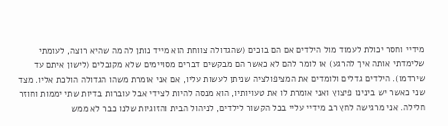מידיי וחסר יכולת לעמוד מול הילדים אם הם בוכים (שהגדולה צווחת הוא מייד נותן לה מה שהיא רוצה, לעומתי שלימדתי אותה איך להרגע) או לומר להם לא כאשר הם מבקשים דברים מסויימים שלא מקובלים (לישון איתם עד שירדמו). הילדים גדלים ולומדים את המציפולציה שניתן לעשות עליו, אם אני אומרת משהו הגדולה הולכת אליו. מצד שני כאשר יש בינינו פיצוץ ואני אומרת לו את טעויותיו, הוא מנסה להיות לצידי אבל עוברות בדיות שתי יממות וחוזר חלילה. אני מרגישה לחץ רב מידיי עליי בכל הקשור לילדים, לניהול הבית והזוגיות שלנו כבר לא ממש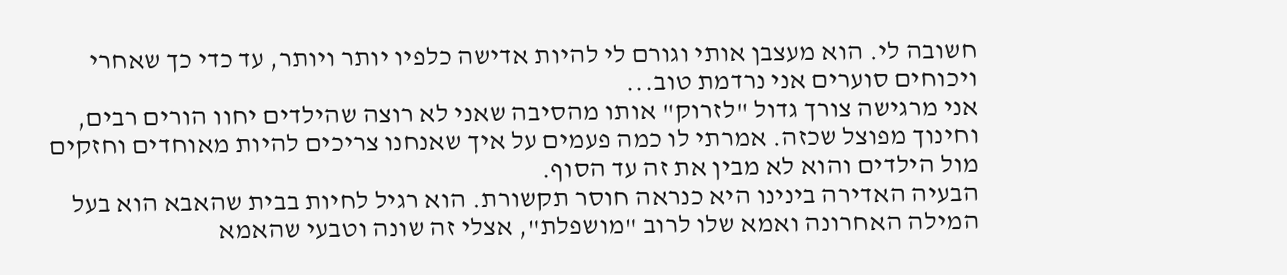חשובה לי. הוא מעצבן אותי וגורם לי להיות אדישה כלפיו יותר ויותר, עד כדי כך שאחרי ויכוחים סוערים אני נרדמת טוב...
אני מרגישה צורך גדול "לזרוק" אותו מהסיבה שאני לא רוצה שהילדים יחוו הורים רבים, וחינוך מפוצל שכזה. אמרתי לו כמה פעמים על איך שאנחנו צריכים להיות מאוחדים וחזקים מול הילדים והוא לא מבין את זה עד הסוף.
הבעיה האדירה בינינו היא כנראה חוסר תקשורת. הוא רגיל לחיות בבית שהאבא הוא בעל המילה האחרונה ואמא שלו לרוב "מושפלת", אצלי זה שונה וטבעי שהאמא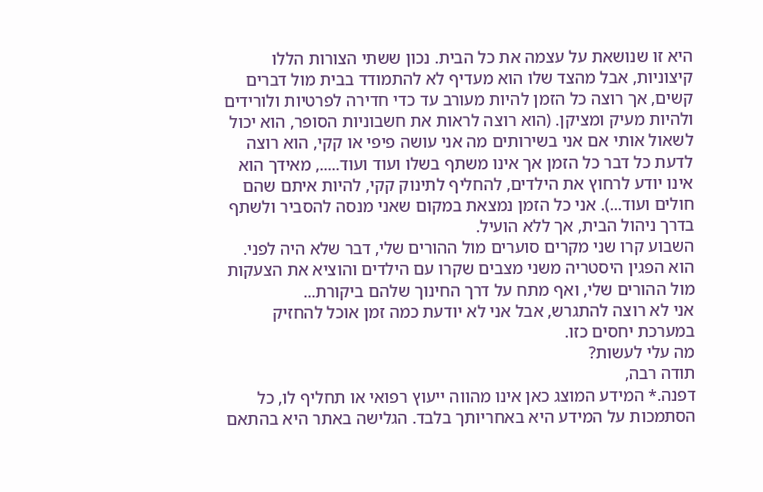היא זו שנושאת על עצמה את כל הבית. נכון ששתי הצורות הללו קיצוניות, אבל מהצד שלו הוא מעדיף לא להתמודד בבית מול דברים קשים, אך רוצה כל הזמן להיות מעורב עד כדי חדירה לפרטיות ולורידים ולהיות מעיק ומציקן. (הוא רוצה לראות את חשבוניות הסופר, הוא יכול לשאול אותי אם אני בשירותים מה אני עושה פיפי או קקי, הוא רוצה לדעת כל דבר כל הזמן אך אינו משתף בשלו ועוד ועוד....., מאידך הוא אינו יודע לרחוץ את הילדים, להחליף לתינוק קקי, להיות איתם שהם חולים ועוד...). אני כל הזמן נמצאת במקום שאני מנסה להסביר ולשתף בדרך ניהול הבית, אך ללא הועיל.
השבוע קרו שני מקרים סוערים מול ההורים שלי, דבר שלא היה לפני. הוא הפגין היסטריה משני מצבים שקרו עם הילדים והוציא את הצעקות מול ההורים שלי, ואף מתח על דרך החינוך שלהם ביקורת...
אני לא רוצה להתגרש, אבל אני לא יודעת כמה זמן אוכל להחזיק במערכת יחסים כזו.
מה עלי לעשות?
תודה רבה,
דפנה.* המידע המוצג כאן אינו מהווה ייעוץ רפואי או תחליף לו, כל הסתמכות על המידע היא באחריותך בלבד. הגלישה באתר היא בהתאם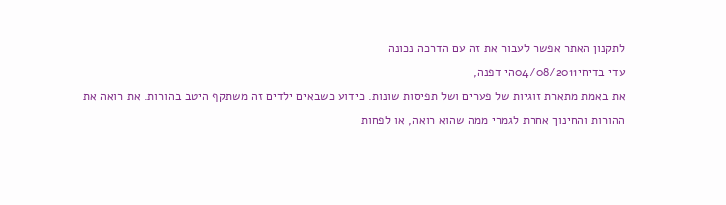לתקנון האתר אפשר לעבור את זה עם הדרכה נכונה
עדי בדיחי04/08/2011הי דפנה,
את באמת מתארת זוגיות של פערים ושל תפיסות שונות. כידוע כשבאים ילדים זה משתקף היטב בהורות. את רואה את ההורות והחינוך אחרת לגמרי ממה שהוא רואה, או לפחות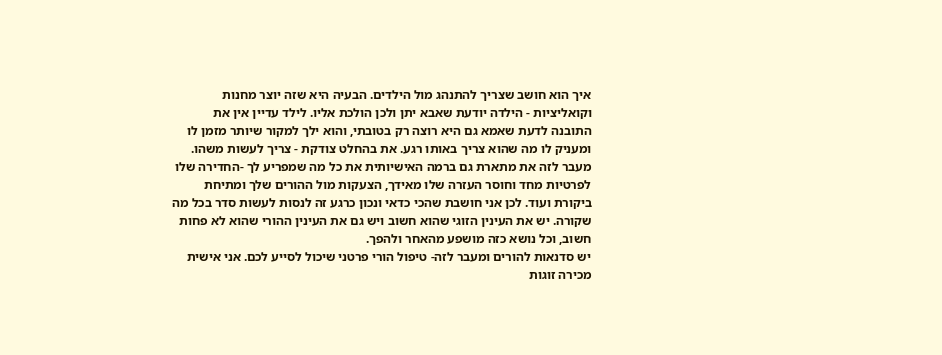איך הוא חושב שצריך להתנהג מול הילדים. הבעיה היא שזה יוצר מחנות וקואליציות - הילדה יודעת שאבא יתן ולכן הולכת אליו. לילד עדיין אין את התובנה לדעת שאמא גם היא רוצה רק בטובתי, והוא ילך למקור שיותר מזמן לו ומעניק לו מה שהוא צריך באותו רגע. את בהחלט צודקת - צריך לעשות משהו.
מעבר לזה את מתארת גם ברמה האישיותית את כל מה שמפריע לך -החדירה שלו לפרטיות מחד וחוסר העזרה שלו מאידך, הצעקות מול ההורים שלך ומתיחת ביקורת ועוד. לכן אני חושבת שהכי כדאי ונכון כרגע זה לנסות לעשות סדר בכל מה שקורה. יש את העינין הזוגי שהוא חשוב ויש גם את העינין ההורי שהוא לא פחות חשוב, וכל נושא כזה מושפע מהאחר ולהפך.
יש סדנאות להורים ומעבר לזה- טיפול הורי פרטני שיכול לסייע לכם. אני אישית מכירה זוגות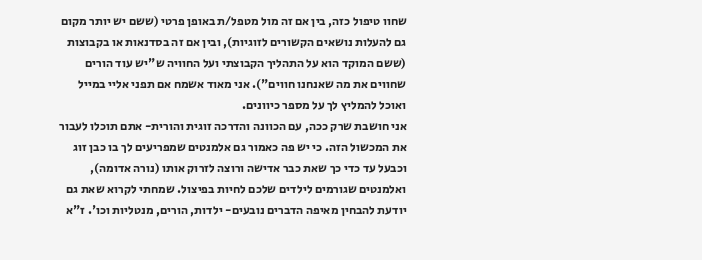שחוו טיפול כזה, בין אם זה מול מטפל/ת באופן פרטי (ששם יש יותר מקום גם להעלות נושאים הקשורים לזוגיות), ובין אם זה בסדנאות או בקבוצות (ששם המוקד הוא על התהליך הקבוצתי ועל החוויה ש"יש עוד הורים שחווים את מה שאנחנו חווים"). אני מאוד אשמח אם תפני אליי במייל ואוכל להמליץ לך על מספר כיוונים.
אני חושבת שרק ככה, עם הכוונה והדרכה זוגית והורית- אתם תוכלו לעבור את המכשול הזה. כי יש פה כאמור גם אלמנטים שמפריעים לך בו כבן זוג וכבעל עד כדי כך שאת כבר אדישה ורוצה לזרוק אותו (נורה אדומה), ואלמנטים שגורמים לילדים שלכם לחיות בפיצול. שמחתי לקרוא שאת גם יודעת להבחין מאיפה הדברים נובעים- ילדות, הורים, מנטליות וכו'. ז"א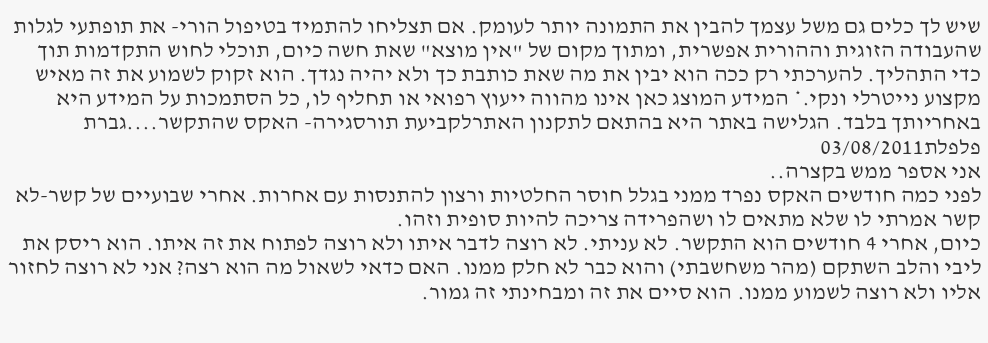שיש לך כלים גם משל עצמך להבין את התמונה יותר לעומק. אם תצליחו להתמיד בטיפול הורי- את תופתעי לגלות שהעבודה הזוגית וההורית אפשרית, ומתוך מקום של "אין מוצא" שאת חשה כיום, תוכלי לחוש התקדמות תוך כדי התהליך. להערכתי רק ככה הוא יבין את מה שאת כותבת כך ולא יהיה נגדך. הוא זקוק לשמוע את זה מאיש מקצוע נייטרלי ונקי.* המידע המוצג כאן אינו מהווה ייעוץ רפואי או תחליף לו, כל הסתמכות על המידע היא באחריותך בלבד. הגלישה באתר היא בהתאם לתקנון האתרלקביעת תורסגירה- האקס שהתקשר....גברת פלפלת03/08/2011
אני אספר ממש בקצרה..
לפני כמה חודשים האקס נפרד ממני בגלל חוסר החלטיות ורצון להתנסות עם אחרות. אחרי שבועיים של קשר-לא קשר אמרתי לו שלא מתאים לו ושהפרידה צריכה להיות סופית וזהו.
כיום, אחרי 4 חודשים הוא התקשר. לא עניתי. לא רוצה לדבר איתו ולא רוצה לפתוח את זה איתו. הוא ריסק את ליבי והלב השתקם (מהר משחשבתי) והוא כבר לא חלק ממנו. האם כדאי לשאול מה הוא רצה? אני לא רוצה לחזור אליו ולא רוצה לשמוע ממנו. הוא סיים את זה ומבחינתי זה גמור.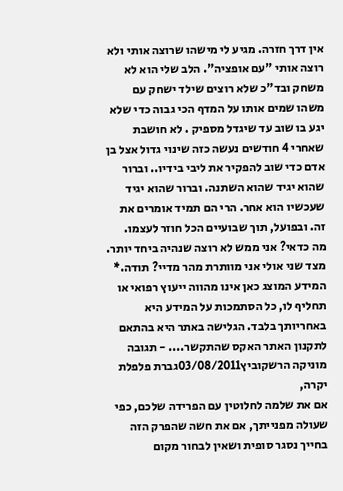אין דרך חזרה. מגיע לי מישהו שרוצה אותי ולא רוצה אותי "עם אופציה". הלב שלי הוא לא משחק ובד"כ שלא רוצים שילד ישחק עם משהו שמים אותו על המדף הכי גבוה כדי שלא יגע בו שוב עד שיגדל מספיק . לא חושבת שאחרי 4 חודשים נעשה כזה שינוי גדול אצל בן אדם כדי שוב להפקיר את ליבי בידיו.. וברור שהוא יגיד שהוא השתנה. וברור שהוא יגיד שעכשיו הוא אחר. הרי הם תמיד אומרים את זה. ובפועל, תוך שבועיים הכל חוזר לעצמו.
מה כדאי? אני ממש לא רוצה שנהיה ביחד יותר. מצד שני אולי אני מוותרת מהר מדיי? תודה.* המידע המוצג כאן אינו מהווה ייעוץ רפואי או תחליף לו, כל הסתמכות על המידע היא באחריותך בלבד. הגלישה באתר היא בהתאם לתקנון האתר האקס שהתקשר.... - תגובה
מוניקה הרשקוביץ03/08/2011גברת פלפלת יקרה,
אם את שלמה לחלוטין עם הפרידה שלכם, כפי שעולה מפנייתך, אם את חשה שהפרק הזה בחייך נסגר סופית ושאין לבחור מקום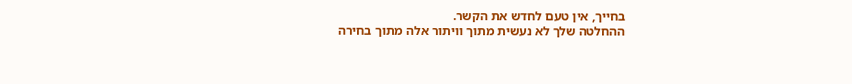בחייך, אין טעם לחדש את הקשר.
ההחלטה שלך לא נעשית מתוך וויתור אלה מתוך בחירה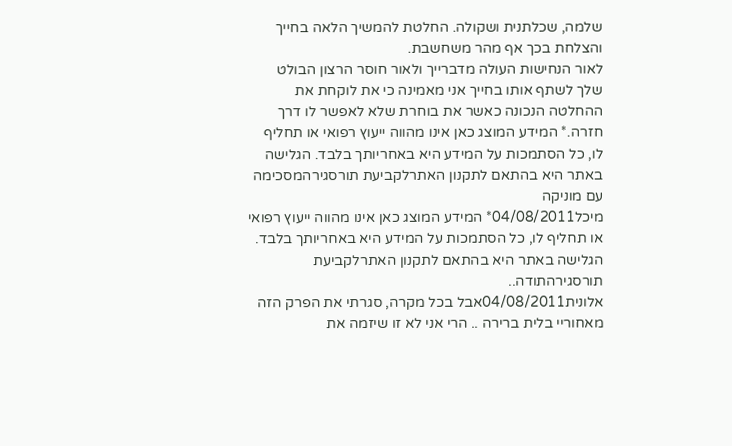שלמה, שכלתנית ושקולה. החלטת להמשיך הלאה בחייך והצלחת בכך אף מהר משחשבת.
לאור הנחישות העולה מדברייך ולאור חוסר הרצון הבולט שלך לשתף אותו בחייך אני מאמינה כי את לוקחת את ההחלטה הנכונה כאשר את בוחרת שלא לאפשר לו דרך חזרה.* המידע המוצג כאן אינו מהווה ייעוץ רפואי או תחליף לו, כל הסתמכות על המידע היא באחריותך בלבד. הגלישה באתר היא בהתאם לתקנון האתרלקביעת תורסגירהמסכימה עם מוניקה
מיכל04/08/2011* המידע המוצג כאן אינו מהווה ייעוץ רפואי או תחליף לו, כל הסתמכות על המידע היא באחריותך בלבד. הגלישה באתר היא בהתאם לתקנון האתרלקביעת תורסגירהתודה..
אלונית04/08/2011אבל בכל מקרה, סגרתי את הפרק הזה מאחוריי בלית ברירה .. הרי אני לא זו שיזמה את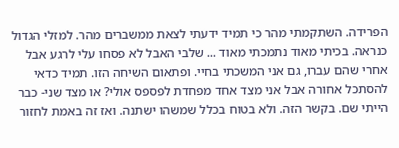הפרידה. השתקמתי מהר כי תמיד ידעתי לצאת ממשברים מהר. למזלי הגדול כנראה. בכיתי מאוד נתמכתי מאוד ... שלבי האבל לא פסחו עלי לרגע אבל אחרי שהם עברו, גם אני המשכתי בחיי. ופתאום השיחה הזו. תמיד כדאי להסתכל אחורה אבל אני מצד אחד מפחדת לפספס אולי? או מצד שני- כבר הייתי שם. בקשר הזה. ולא בטוח בכלל שמשהו ישתנה. ואז זה באמת לחזור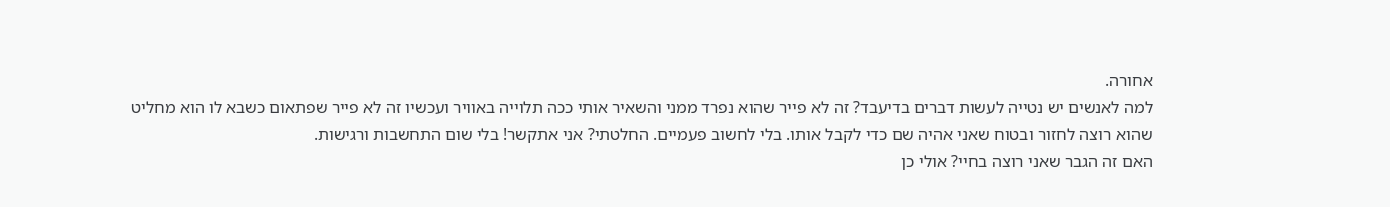אחורה.
למה לאנשים יש נטייה לעשות דברים בדיעבד? זה לא פייר שהוא נפרד ממני והשאיר אותי ככה תלוייה באוויר ועכשיו זה לא פייר שפתאום כשבא לו הוא מחליט שהוא רוצה לחזור ובטוח שאני אהיה שם כדי לקבל אותו. בלי לחשוב פעמיים. החלטתי? אני אתקשר! בלי שום התחשבות ורגישות.
האם זה הגבר שאני רוצה בחיי? אולי כן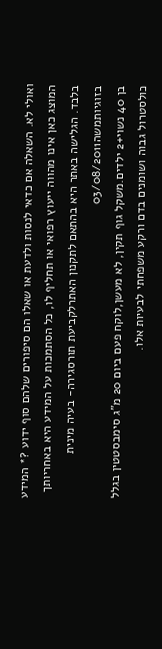ואולי לא. השאלה אם כדאי לנסות ולדעת או שאלו הם סיפורים שלהם סוף ידוע ?* המידע המוצג כאן אינו מהווה ייעוץ רפואי או תחליף לו, כל הסתמכות על המידע היא באחריותך בלבד. הגלישה באתר היא בהתאם לתקנון האתרלקביעת תורסגירה- בעיה מינית בזוגיותמשה03/08/2011
בן 40 נשוי+2 ילדים.משקל גוף תקין, לא מעשן,לוקח פעם ביום 20 מ"ג סימבסטטין בגלל כולסטרול גבוה ושומנים בדם ורקע משפחתי לבעיות אלו.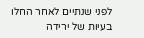לפני שנתיים לאחר החלו בעיות של ירידה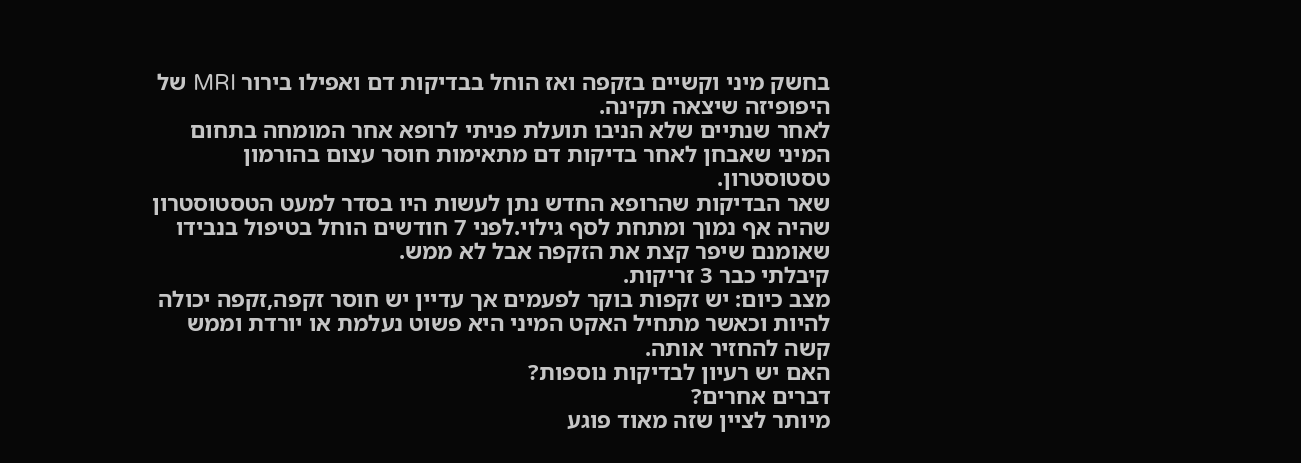בחשק מיני וקשיים בזקפה ואז הוחל בבדיקות דם ואפילו בירור MRI של היפופיזה שיצאה תקינה.
לאחר שנתיים שלא הניבו תועלת פניתי לרופא אחר המומחה בתחום המיני שאבחן לאחר בדיקות דם מתאימות חוסר עצום בהורמון טסטוסטרון.
שאר הבדיקות שהרופא החדש נתן לעשות היו בסדר למעט הטסטוסטרון שהיה אף נמוך ומתחת לסף גילוי.לפני 7 חודשים הוחל בטיפול בנבידו שאומנם שיפר קצת את הזקפה אבל לא ממש.
קיבלתי כבר 3 זריקות.
מצב כיום: יש זקפות בוקר לפעמים אך עדיין יש חוסר זקפה,זקפה יכולה להיות וכאשר מתחיל האקט המיני היא פשוט נעלמת או יורדת וממש קשה להחזיר אותה.
האם יש רעיון לבדיקות נוספות?
דברים אחרים?
מיותר לציין שזה מאוד פוגע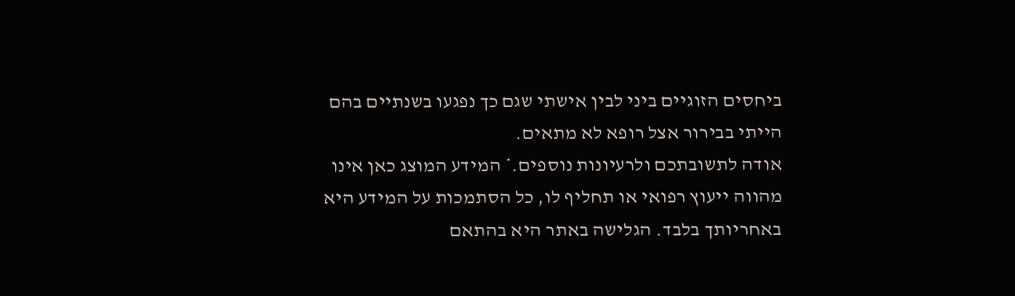ביחסים הזוגיים ביני לבין אישתי שגם כך נפגעו בשנתיים בהם הייתי בבירור אצל רופא לא מתאים.
אודה לתשובתכם ולרעיונות נוספים.* המידע המוצג כאן אינו מהווה ייעוץ רפואי או תחליף לו, כל הסתמכות על המידע היא באחריותך בלבד. הגלישה באתר היא בהתאם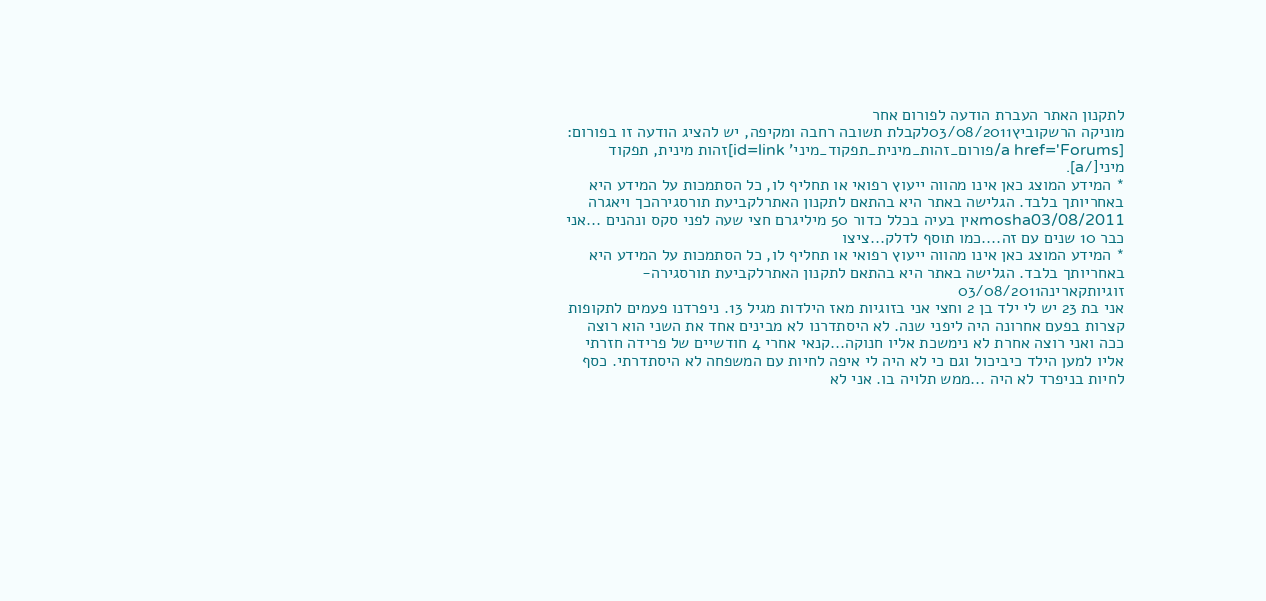לתקנון האתר העברת הודעה לפורום אחר
מוניקה הרשקוביץ03/08/2011לקבלת תשובה רחבה ומקיפה, יש להציג הודעה זו בפורום: [a href='Forums/פורום_זהות_מינית_תפקוד_מיני' id=link]זהות מינית, תפקוד מיני[/a].
* המידע המוצג כאן אינו מהווה ייעוץ רפואי או תחליף לו, כל הסתמכות על המידע היא באחריותך בלבד. הגלישה באתר היא בהתאם לתקנון האתרלקביעת תורסגירהכך ויאגרה
mosha03/08/2011אין בעיה בכלל כדור 50 מיליגרם חצי שעה לפני סקס ונהנים ...אני כבר 10 שנים עם זה....כמו תוסף לדלק...ציצו
* המידע המוצג כאן אינו מהווה ייעוץ רפואי או תחליף לו, כל הסתמכות על המידע היא באחריותך בלבד. הגלישה באתר היא בהתאם לתקנון האתרלקביעת תורסגירה- זוגיותקארינה03/08/2011
אני בת 23 יש לי ילד בן 2 וחצי אני בזוגיות מאז הילדות מגיל 13. ניפרדנו פעמים לתקופות קצרות בפעם אחרונה היה ליפני שנה. לא היסתדרנו לא מבינים אחד את השני הוא רוצה ככה ואני רוצה אחרת לא נימשכת אליו חנוקה...קנאי אחרי 4 חודשיים של פרידה חזרתי אליו למען הילד כיביכול וגם כי לא היה לי איפה לחיות עם המשפחה לא היסתדרתי. כסף לחיות בניפרד לא היה ...ממש תלויה בו. אני לא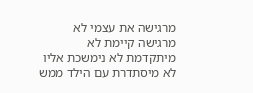מרגישה את עצמי לא מרגישה קיימת לא מיתקדמת לא נימשכת אליו לא מיסתדרת עם הילד ממש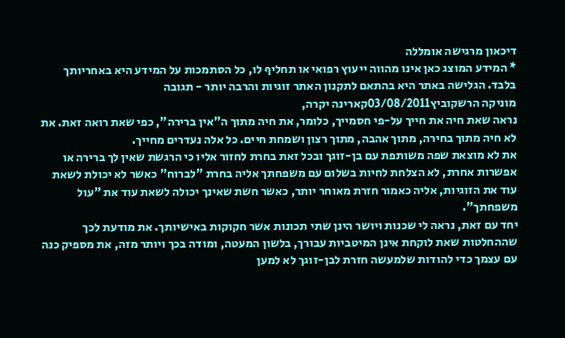דיכאון מרגישה אומללה
* המידע המוצג כאן אינו מהווה ייעוץ רפואי או תחליף לו, כל הסתמכות על המידע היא באחריותך בלבד. הגלישה באתר היא בהתאם לתקנון האתר זוגיות והרבה יותר - תגובה
מוניקה הרשקוביץ03/08/2011קארינה יקרה,
נראה שאת חיה את חייך על-פי חסמייך, כלומר, את חיה מתוך ה"אין ברירה", כפי שאת רואה זאת. את לא חיה מתוך בחירה, מתוך אהבה, מתוך רצון ושמחת חיים. כל אלה נעדרים מחייך.
את לא מוצאת שפה משותפת עם בן-זוגך ובכל זאת בחרת לחזור אליו כי הרגשת שאין לך ברירה או אפשרות אחרת, לא הצלחת לחיות בשלום עם משפחתך אליה בחרת "לברוח" כאשר לא יכולת לשאת עוד את הזוגיות, אליה כאמור חזרת מאוחר יותר, כאשר חשת שאינך יכולה לשאת עוד את "עול משפחתך".
יחד עם זאת, נראה לי שכנות ויושר הינן שתי תכונות אשר חקוקות באישיותך. את מודעת לכך שההחלטות שאת לוקחת אינן המיטביות עבורך, בלשון המעטה, ומודה בכך ויותר מזה, את מספיק כנה עם עצמך כדי להודות שלמעשה חזרת לבן-זוגך לא למען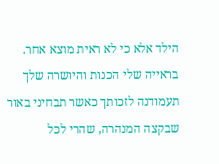הילד אלא כי לא ראית מוצא אחר.
בראייה שלי הכנות והיושרה שלך תעמודנה לזכותך כאשר תבחיני באור שבקצה המנהרה, שהרי לכל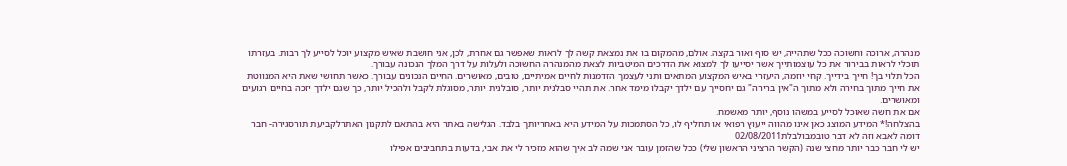מנהרה, ארוכה וחשוכה ככל שתהייה, יש סוף ואור בקצה. אולם, מהמקום בו את נמצאת קשה לך לראות שאפשר גם אחרת, לכן, אני חושבת שאיש מקצוע יוכל לסייע לך רבות. בעזרתו תוכלי לראות בבירור את כל עוצמותייך אשר יסייעו לך למצוא את הדרכים המיטביות לצאת מהמנהרה החשוכה ולעלות על דרך המלך הנכונה עבורך.
הכל תלוי בך! חייך בידייך. קחי יוזמה, היעזרי באיש המקצוע המתאים ותני לעצמך הזדמנות לחיים אמיתיים, טובים, מאושרים. החיים הנכונים עבורך. כאשר תחושי שאת היא המנווטת את חייך מתוך בחירה ולא מתוך ה"אין ברירה" גם יחסייך עם ילדך יקבלו מימד אחר. את תהיי סבלנית יותר, סובלנית יותר, מסוגלת לקבל ולהכיל יותר, כך שגם ילדך יזכה בחיים רגועים ומאושרים.
אם את חשה שאוכל לסייע במשהו נוסף, יותר מאשמח.
בהצלחה!* המידע המוצג כאן אינו מהווה ייעוץ רפואי או תחליף לו, כל הסתמכות על המידע היא באחריותך בלבד. הגלישה באתר היא בהתאם לתקנון האתרלקביעת תורסגירה- חבר דומה לאבא וזה לא דבר טובמבולבלת02/08/2011
יש לי חבר כבר יותר מחצי שנה (הקשר הרציני הראשון שלי) ככל שהזמן עובר אני שמה לב איך שהוא מזכיר לי את אבי, בדעות בתחביבים אפילו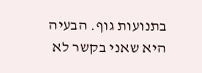בתנועות גוף. הבעיה היא שאני בקשר לא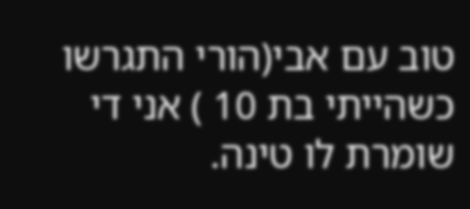טוב עם אבי(הורי התגרשו כשהייתי בת 10 ) אני די שומרת לו טינה.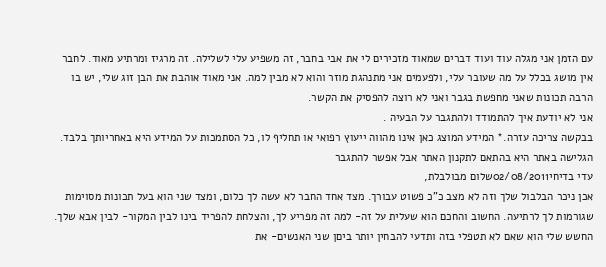עם הזמן אני מגלה עוד ועוד דברים שמאוד מזכירים לי את אבי בחבר, זה משפיע עלי לשלילה. זה מרגיז ומרתיע מאוד. לחבר אין מושג בכלל על מה שעובר עלי, ולפעמים אני מתנהגת מוזר והוא לא מבין למה. אני מאוד אוהבת את הבן זוג שלי, יש בו הרבה תכונות שאני מחפשת בגבר ואני לא רוצה להפסיק את הקשר.
אני לא יודעת איך להתמודד ולהתגבר על הבעיה .
בבקשה צריכה עזרה.* המידע המוצג כאן אינו מהווה ייעוץ רפואי או תחליף לו, כל הסתמכות על המידע היא באחריותך בלבד. הגלישה באתר היא בהתאם לתקנון האתר אבל אפשר להתגבר
עדי בדיחי02/08/2011שלום מבולבלת,
אכן ניכר הבלבול שלך וזה לא מצב כ"כ פשוט עבורך. מצד אחד החבר לא עשה לך כלום, ומצד שני הוא בעל תכונות מסוימות שגורמות לך לרתיעה. החשוב והחכם הוא שעלית על זה- למה זה מפריע לך, והצלחת להפריד בינו לבין המקור- לבין אבא שלך.
החשש שלי הוא שאם לא תטפלי בזה ותדעי להבחין יותר ביםן שני האנשים- את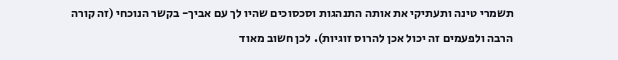תשמרי טינה ותעתיקי את אותה התנהגות וסכסוכים שהיו לך עם אביך- בקשר הנוכחי (זה קורה הרבה ולפעמים זה יכול אכן להרוס זוגיות). לכן חשוב מאוד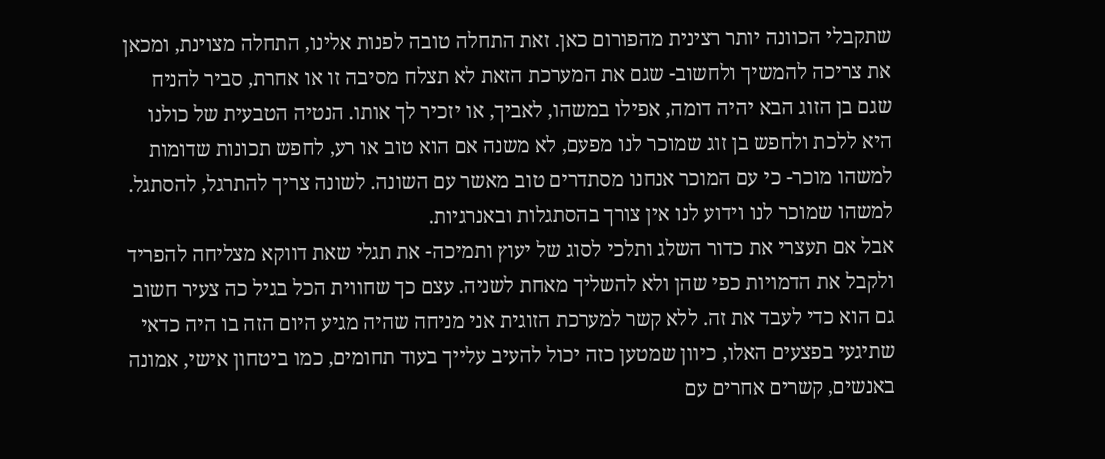שתקבלי הכוונה יותר רצינית מהפורום כאן. זאת התחלה טובה לפנות אלינו, התחלה מצוינת, ומכאן את צריכה להמשיך ולחשוב- שגם את המערכת הזאת לא תצלח מסיבה זו או אחרת, סביר להניח שגם בן הזוג הבא יהיה דומה, אפילו במשהו, לאביך, או יזכיר לך אותו. הנטיה הטבעית של כולנו היא ללכת ולחפש בן זוג שמוכר לנו מפעם, לא משנה אם הוא טוב או רע, לחפש תכונות שדומות למשהו מוכר- כי עם המוכר אנחנו מסתדרים טוב מאשר עם השונה. לשונה צריך להתרגל, להסתגל. למשהו שמוכר לנו וידוע לנו אין צורך בהסתגלות ובאנרגיות.
אבל אם תעצרי את כדור השלג ותלכי לסוג של יעוץ ותמיכה- את תגלי שאת דווקא מצליחה להפריד ולקבל את הדמויות כפי שהן ולא להשליך מאחת לשניה. עצם כך שחווית הכל בגיל כה צעיר חשוב גם הוא כדי לעבד את זה. ללא קשר למערכת הזוגית אני מניחה שהיה מגיע היום הזה בו היה כדאי שתיגעי בפצעים האלו, כיוון שמטען כזה יכול להעיב עלייך בעוד תחומים, כמו ביטחון אישי, אמונה באנשים, קשרים אחרים עם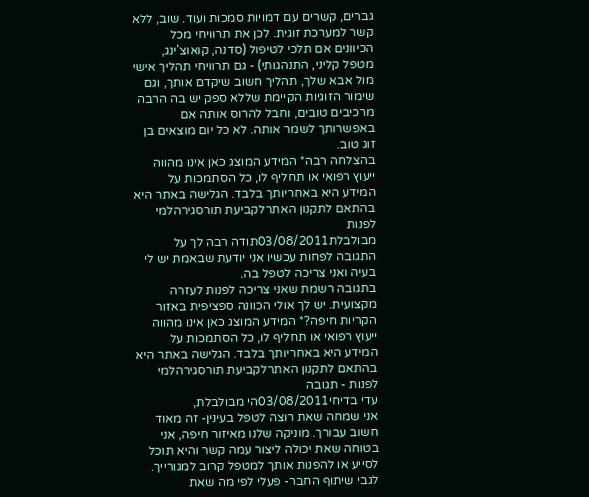גברים, קשרים עם דמויות סמכות ועוד. שוב, ללא קשר למערכת זוגית. לכן את תרוויחי מכל הכיוונים אם תלכי לטיפול (סדנה, קואוצ'ינג, מטפל קליני, התנהגותי) - גם תרוויחי תהליך אישי מול אבא שלך, תהליך חשוב שיקדם אותך, וגם שימור הזוגיות הקיימת שללא ספק יש בה הרבה מרכיבים טובים, וחבל להרוס אותה אם באפשרותך לשמר אותה. לא כל יום מוצאים בן זוג טוב.
בהצלחה רבה* המידע המוצג כאן אינו מהווה ייעוץ רפואי או תחליף לו, כל הסתמכות על המידע היא באחריותך בלבד. הגלישה באתר היא בהתאם לתקנון האתרלקביעת תורסגירהלמי לפנות
מבולבלת03/08/2011תודה רבה לך על התגובה לפחות עכשיו אני יודעת שבאמת יש לי בעיה ואני צריכה לטפל בה.
בתגובה רשמת שאני צריכה לפנות לעזרה מקצועית. יש לך אולי הכוונה ספציפית באזור הקריות חיפה?* המידע המוצג כאן אינו מהווה ייעוץ רפואי או תחליף לו, כל הסתמכות על המידע היא באחריותך בלבד. הגלישה באתר היא בהתאם לתקנון האתרלקביעת תורסגירהלמי לפנות - תגובה
עדי בדיחי03/08/2011הי מבולבלת,
אני שמחה שאת רוצה לטפל בעינין- זה מאוד חשוב עבורך. מוניקה שלנו מאיזור חיפה, אני בטוחה שאת יכולה ליצור עמה קשר והיא תוכל לסייע או להפנות אותך למטפל קרוב למגורייך.
לגבי שיתוף החבר- פעלי לפי מה שאת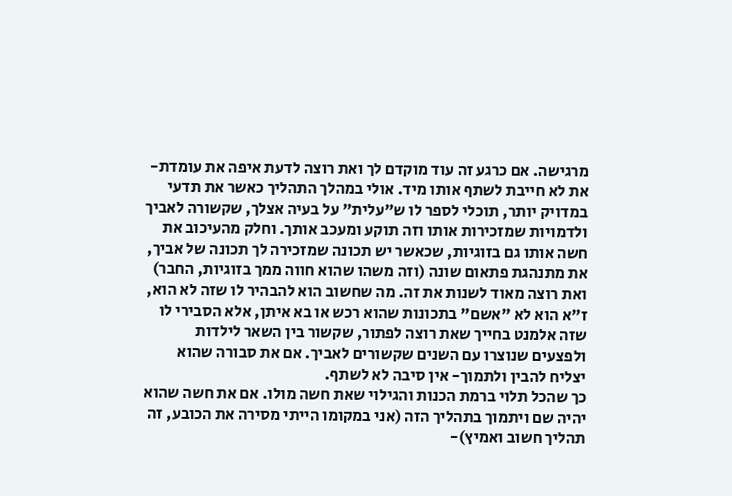מרגישה. אם כרגע זה עוד מוקדם לך ואת רוצה לדעת איפה את עומדת- את לא חייבת לשתף אותו מיד. אולי במהלך התהליך כאשר את תדעי במדויק יותר, תוכלי לספר לו ש"עלית" על בעיה אצלך, שקשורה לאביך ולדמויות שמזכירות אותו וזה תוקע ומעכב אותך. וחלק מהעיכוב את חשה אותו גם בזוגיות, שכאשר יש תכונה שמזכירה לך תכונה של אביך, את מתנהגת פתאום שונה (וזה משהו שהוא חווה ממך בזוגיות, החבר) ואת רוצה מאוד לשנות את זה. מה שחשוב הוא להבהיר לו שזה לא הוא, ז"א הוא לא "אשם" בתכונות שהוא רכש או בא איתן, אלא הסבירי לו שזה אלמנט בחייך שאת רוצה לפתור, שקשור בין השאר לילדות ולפצעים שנוצרו עם השנים שקשורים לאביך. אם את סבורה שהוא יצליח להבין ולתמוך- אין סיבה לא לשתף.
כך שהכל תלוי ברמת הכנות והגילוי שאת חשה מולו. אם את חשה שהוא יהיה שם ויתמוך בתהליך הזה (אני במקומו הייתי מסירה את הכובע, זה תהליך חשוב ואמיץ)-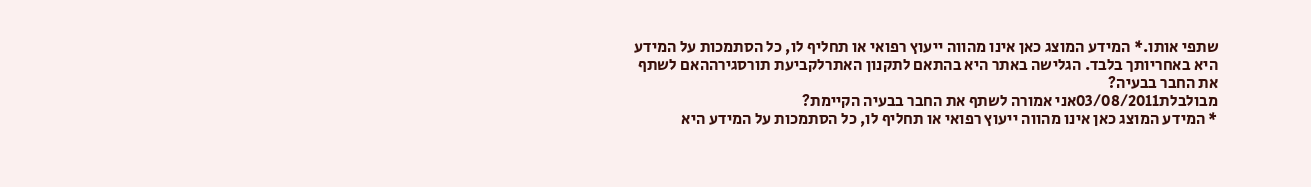שתפי אותו.* המידע המוצג כאן אינו מהווה ייעוץ רפואי או תחליף לו, כל הסתמכות על המידע היא באחריותך בלבד. הגלישה באתר היא בהתאם לתקנון האתרלקביעת תורסגירההאם לשתף את החבר בבעיה?
מבולבלת03/08/2011אני אמורה לשתף את החבר בבעיה הקיימת?
* המידע המוצג כאן אינו מהווה ייעוץ רפואי או תחליף לו, כל הסתמכות על המידע היא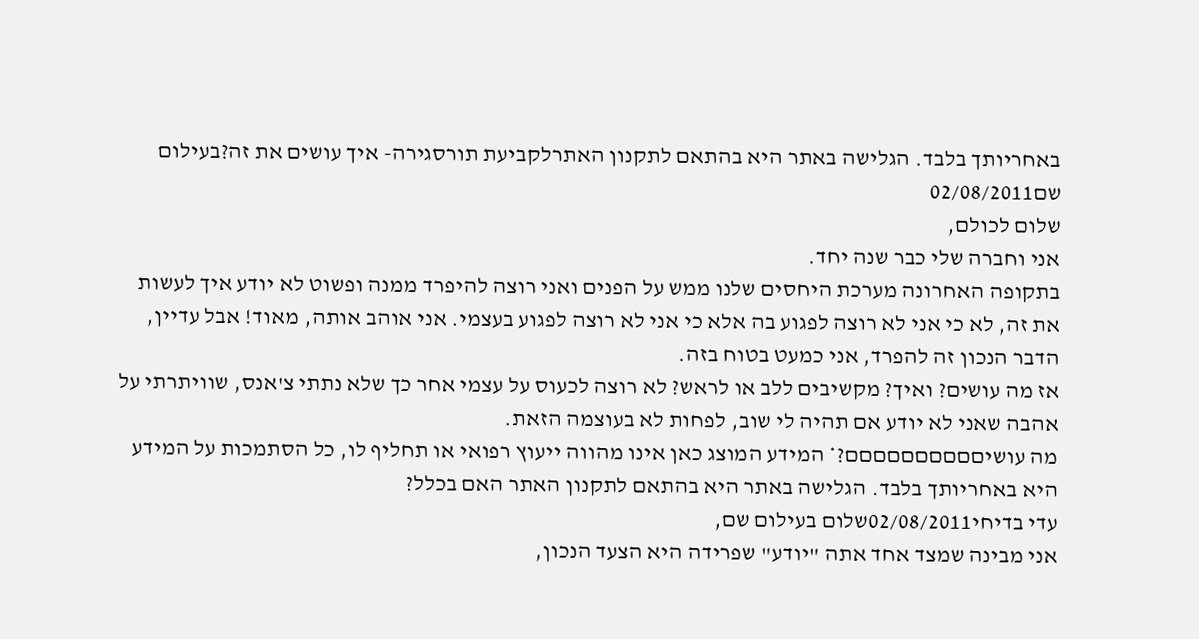באחריותך בלבד. הגלישה באתר היא בהתאם לתקנון האתרלקביעת תורסגירה- איך עושים את זה?בעילום שם02/08/2011
שלום לכולם,
אני וחברה שלי כבר שנה יחד.
בתקופה האחרונה מערכת היחסים שלנו ממש על הפנים ואני רוצה להיפרד ממנה ופשוט לא יודע איך לעשות את זה, לא כי אני לא רוצה לפגוע בה אלא כי אני לא רוצה לפגוע בעצמי. אני אוהב אותה, מאוד! אבל עדיין, הדבר הנכון זה להפרד, אני כמעט בטוח בזה.
אז מה עושים? ואיך? מקשיבים ללב או לראש? לא רוצה לכעוס על עצמי אחר כך שלא נתתי צ'אנס, שוויתרתי על אהבה שאני לא יודע אם תהיה לי שוב, לפחות לא בעוצמה הזאת.
מה עושיםםםםםםםםםם?* המידע המוצג כאן אינו מהווה ייעוץ רפואי או תחליף לו, כל הסתמכות על המידע היא באחריותך בלבד. הגלישה באתר היא בהתאם לתקנון האתר האם בכלל?
עדי בדיחי02/08/2011שלום בעילום שם,
אני מבינה שמצד אחד אתה "יודע" שפרידה היא הצעד הנכון,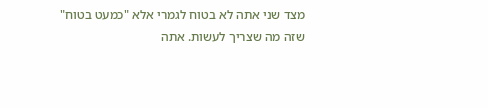מצד שני אתה לא בטוח לגמרי אלא "כמעט בטוח" שזה מה שצריך לעשות. אתה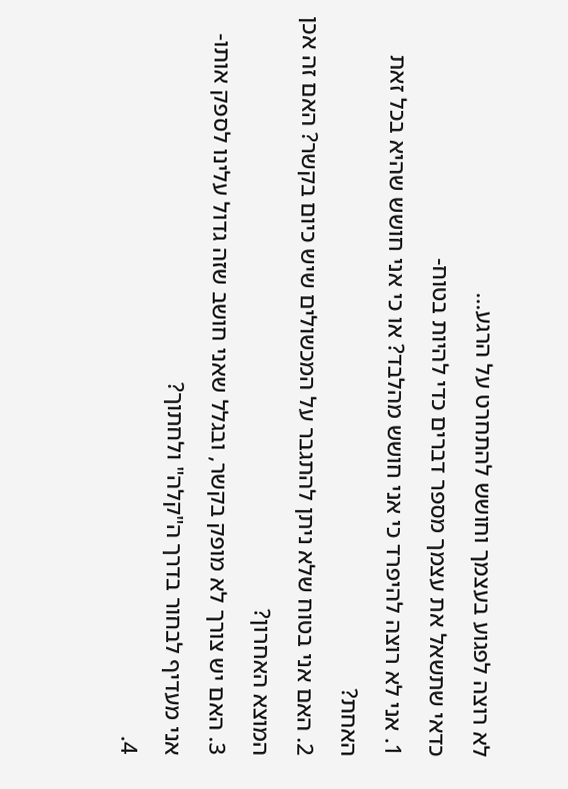לא רוצה לפגוע בעצמך וחושש להתחרט על הרגע...
כדאי שתשאל את עצמך מספר דברים כדי להיות בטוח-
1. אני לא רוצה להיפרד כי אני חושש מהלבד? או כי אני חושש שהיא בכל זאת האחת?
2. האם אני בטוח שלא ניתן להתגבר על המכשולים שיש כיום בקשר? האם זה אכן המוצא האחרון?
3. האם יש צורך לא מופק בקשר, ובגלל שאני חושב שזה גדול עלינו לספק אותו- אני מעדיף לבחור בדרך ה"קלה" ולחתוך?
4.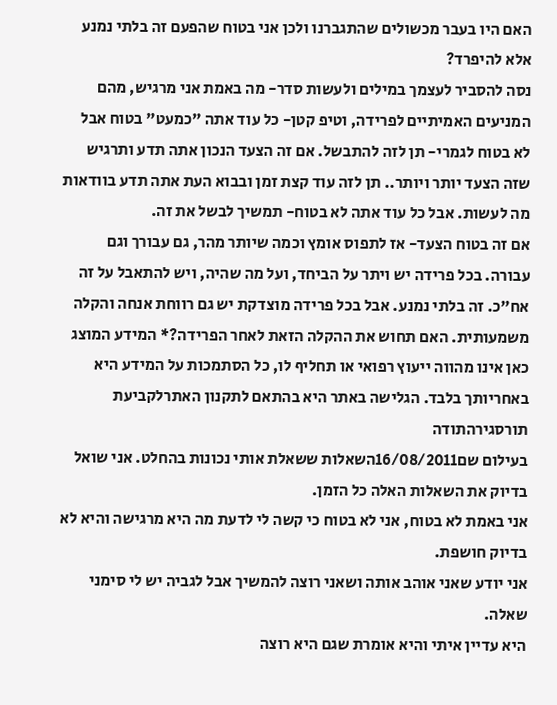האם היו בעבר מכשולים שהתגברנו ולכן אני בטוח שהפעם זה בלתי נמנע אלא להיפרד?
נסה להסביר לעצמך במילים ולעשות סדר- מה באמת אני מרגיש, מהם המניעים האמיתיים לפרידה, וטיפ קטן- כל עוד אתה "כמעט" בטוח אבל לא בטוח לגמרי- תן לזה להתבשל. אם זה הצעד הנכון אתה תדע ותרגיש שזה הצעד יותר ויותר.. תן לזה עוד קצת זמן ובבוא העת אתה תדע בוודאות מה לעשות. אבל כל עוד אתה לא בטוח- תמשיך לבשל את זה.
אם זה בטוח הצעד- אז לתפוס אומץ וכמה שיותר מהר, גם עבורך וגם עבורה. בכל פרידה יש ויתר על הביחד, ועל מה שהיה, ויש להתאבל על זה אח"כ. זה בלתי נמנע. אבל בכל פרידה מוצדקת יש גם רווחת אנחה והקלה משמעותית. האם תחוש את ההקלה הזאת לאחר הפרידה?* המידע המוצג כאן אינו מהווה ייעוץ רפואי או תחליף לו, כל הסתמכות על המידע היא באחריותך בלבד. הגלישה באתר היא בהתאם לתקנון האתרלקביעת תורסגירהתודה
בעילום שם16/08/2011השאלות ששאלת אותי נכונות בהחלט. אני שואל בדיוק את השאלות האלה כל הזמן.
אני באמת לא בטוח, אני לא בטוח כי קשה לי לדעת מה היא מרגישה והיא לא בדיוק חושפת.
אני יודע שאני אוהב אותה ושאני רוצה להמשיך אבל לגביה יש לי סימני שאלה.
היא עדיין איתי והיא אומרת שגם היא רוצה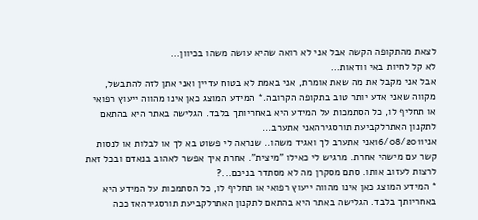לצאת מהתקופה הקשה אבל אני לא רואה שהיא עושה משהו בכיוון...
לא קל לחיות באי וודאות...
אבל אני מקבל את מה שאת אומרת, אני באמת לא בטוח עדיין ואני אתן לזה להתבשל,
מקווה שאני אדע יותר טוב בתקופה הקרובה.* המידע המוצג כאן אינו מהווה ייעוץ רפואי או תחליף לו, כל הסתמכות על המידע היא באחריותך בלבד. הגלישה באתר היא בהתאם לתקנון האתרלקביעת תורסגירהאני אתערב...
אני16/08/2011אני אתערב לך ואגיד משהו.. שנראה לי פשוט בא לך או לבלות או לנסות קשר עם מישהי אחרת. מרגיש לי כאילו "מיצית". אחרת איך אפשר לאהוב בנאדם ובכל זאת לרצות לעזוב אותו. סתם מסקרן מה לא מסתדר בניכם...?
* המידע המוצג כאן אינו מהווה ייעוץ רפואי או תחליף לו, כל הסתמכות על המידע היא באחריותך בלבד. הגלישה באתר היא בהתאם לתקנון האתרלקביעת תורסגירהאז ככה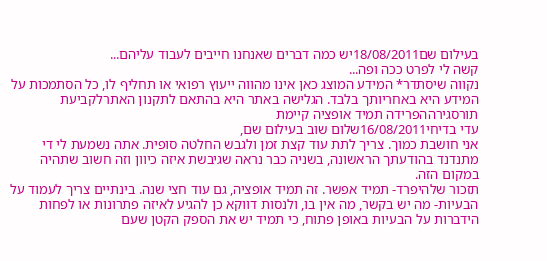בעילום שם18/08/2011יש כמה דברים שאנחנו חייבים לעבוד עליהם...
קשה לי לפרט ככה ופה...
נקווה שיסתדר* המידע המוצג כאן אינו מהווה ייעוץ רפואי או תחליף לו, כל הסתמכות על המידע היא באחריותך בלבד. הגלישה באתר היא בהתאם לתקנון האתרלקביעת תורסגירההפרידה תמיד אופציה קיימת
עדי בדיחי16/08/2011שלום שוב בעילום שם,
אני חושבת כמוך. צריך לתת עוד קצת זמן ולגבש החלטה סופית. אתה נשמעת לי די מתנדנד בהודעתך הראשונה, בשניה כבר נראה שגיבשת איזה כיוון וזה חשוב שתהיה במקום הזה.
תזכור שלהיפרד- תמיד אפשר. זה תמיד אופציה, גם עוד חצי שנה. בינתיים צריך לעמוד על הבעיות- מה יש בקשר, מה אין בו, ולנסות דווקא כן להגיע לאיזה פתרונות או לפחות הידברות על הבעיות באופן פתוח, כי תמיד יש את הספק הקטן שעם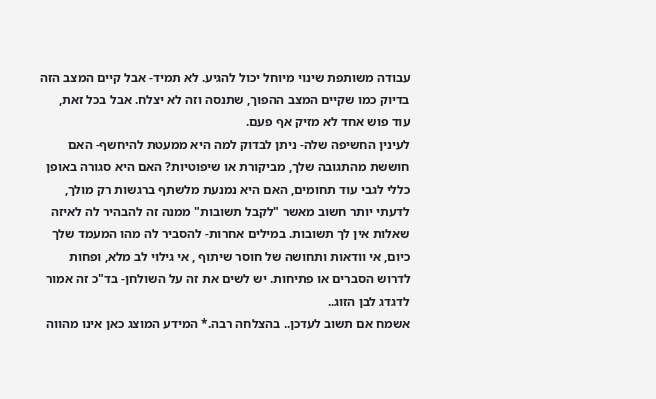עבודה משותפת שינוי מיוחל יכול להגיע. לא תמיד- אבל קיים המצב הזה בדיוק כמו שקיים המצב ההפוך, שתנסה וזה לא יצלח. אבל בכל זאת, עוד פוש אחד לא מזיק אף פעם.
לעינין החשיפה שלה- ניתן לבדוק למה היא ממעטת להיחשף- האם חוששת מהתגובה שלך, מביקורת או שיפוטיות? האם היא סגורה באופן כללי לגבי עוד תחומים, האם היא נמנעת מלשתף ברגשות רק מולך, לדעתי יותר חשוב מאשר "לקבל תשובות" ממנה זה להבהיר לה לאיזה שאלות אין לך תשובות. במילים אחרות- להסביר לה מהו המעמד שלך כיום, אי וודאות ותחושה של חוסר שיתוף , אי גילוי לב מלא, ופחות לדרוש הסברים או פתיחות. יש לשים את זה על השולחן- בד"כ זה אמור לדגדג לבן הזוג..
אשמח אם תשוב לעדכן.. בהצלחה רבה.* המידע המוצג כאן אינו מהווה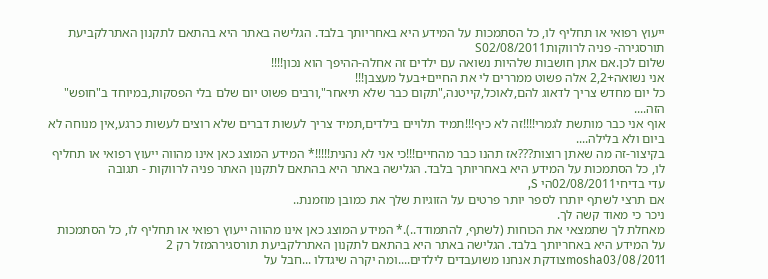ייעוץ רפואי או תחליף לו, כל הסתמכות על המידע היא באחריותך בלבד. הגלישה באתר היא בהתאם לתקנון האתרלקביעת תורסגירה- פניה לרווקותS02/08/2011
שלום לכן.אם אתן חושבות שלהיות נשואה עם ילדים זה אחלה-ההיפך הוא נכון!!!!
אני נשואה+2,2 אלה פשוט ממררים לי את החיים+בעל מעצבן!!!
כל יום מחדש צריך לדאוג להם,לאוכל,קייטנה,"תקום כבר שלא תיאחר",ורבים פשוט יום שלם בלי הפסקות,במיוחד ב"חופש" הזה....
אוף אני כבר מותשת לגמרי!!!!זה לא כיף!!!תמיד תלויים בילדים,תמיד צריך לעשות דברים שלא רוצים לעשות כרגע,אין מנוחה לא ביום ולא בלילה....
בקיצור-זה מה שאתן רוצות???אז תהנו כבר מהחיים!!!כי אני לא נהנית!!!!!* המידע המוצג כאן אינו מהווה ייעוץ רפואי או תחליף לו, כל הסתמכות על המידע היא באחריותך בלבד. הגלישה באתר היא בהתאם לתקנון האתר פניה לרווקות - תגובה
עדי בדיחי02/08/2011הי S,
אם תרצי לשתף יותרו לספר יותר פרטים על הזוגיות שלך את כמובן מוזמנת..
ניכר כי מאוד קשה לך.
מאחלת לך שתמצאי את הכוחות (לשתף, להתמודד..).* המידע המוצג כאן אינו מהווה ייעוץ רפואי או תחליף לו, כל הסתמכות על המידע היא באחריותך בלבד. הגלישה באתר היא בהתאם לתקנון האתרלקביעת תורסגירהמזל רק 2
mosha03/08/2011צודקת אנחנו משועבדים לילדים....ומה יקרה שיגדלו ...חבל על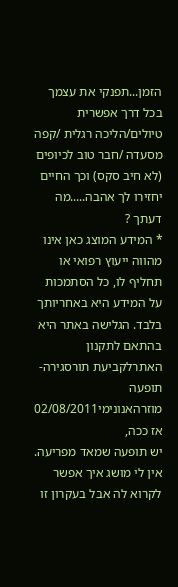הזמן...תפנקי את עצמך בכל דרך אפשרית טיולים/הליכה רגלית /קפה מסעדה /חבר טוב לכיופים (לא חיב סקס) וכך החיים יחזירו לך אהבה.....מה דעתך ?
* המידע המוצג כאן אינו מהווה ייעוץ רפואי או תחליף לו, כל הסתמכות על המידע היא באחריותך בלבד. הגלישה באתר היא בהתאם לתקנון האתרלקביעת תורסגירה- תופעה מוזרהאנונימי02/08/2011
אז ככה,
יש תופעה שמאד מפריעה.
אין לי מושג איך אפשר לקרוא לה אבל בעקרון זו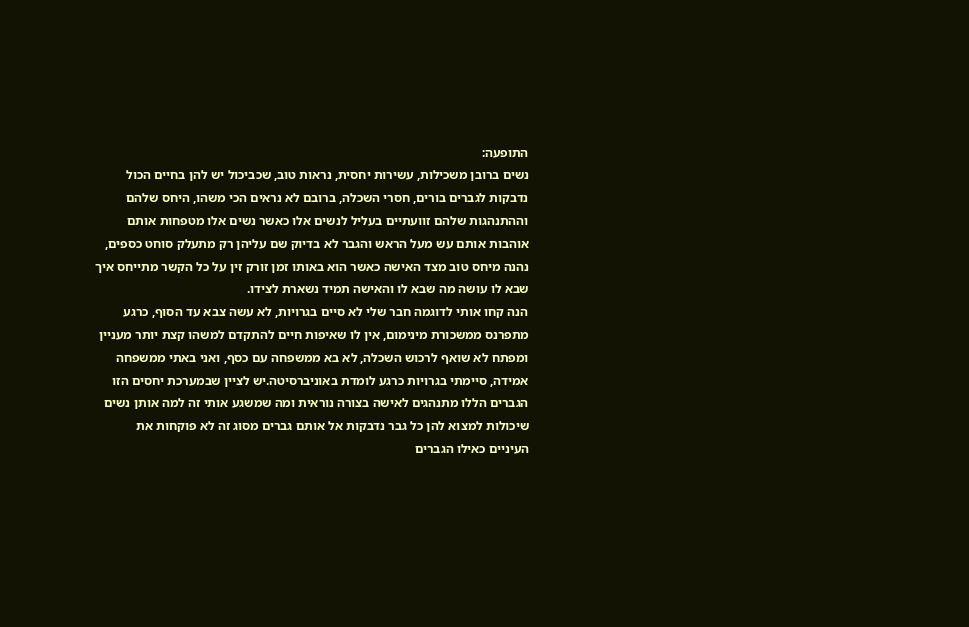התופעה:
נשים ברובן משכילות, עשירות יחסית, נראות טוב, שכביכול יש להן בחיים הכול נדבקות לגברים בורים, חסרי השכלה, ברובם לא נראים הכי משהו, היחס שלהם וההתנהגות שלהם זוועתיים בעליל לנשים אלו כאשר נשים אלו מטפחות אותם אוהבות אותם עש מעל הראש והגבר לא בדיוק שם עליהן רק מתעלק סוחט כספים, נהנה מיחס טוב מצד האישה כאשר הוא באותו זמן זורק זין על כל הקשר מתייחס איך שבא לו עושה מה שבא לו והאישה תמיד נשארת לצידו.
הנה קחו אותי לדוגמה חבר שלי לא סיים בגרויות, לא עשה צבא עד הסוף, כרגע מתפרנס ממשכורת מינימום, אין לו שאיפות חיים להתקדם למשהו קצת יותר מעניין ומפתח לא שואף לרכוש השכלה, לא בא ממשפחה עם כסף, ואני באתי ממשפחה אמידה, סיימתי בגרויות כרגע לומדת באוניברסיטה.יש לציין שבמערכת יחסים הזו הגברים הללו מתנהגים לאישה בצורה נוראית ומה שמשגע אותי זה למה אותן נשים שיכולות למצוא להן כל גבר נדבקות אל אותם גברים מסוג זה לא פוקחות את העיניים כאילו הגברים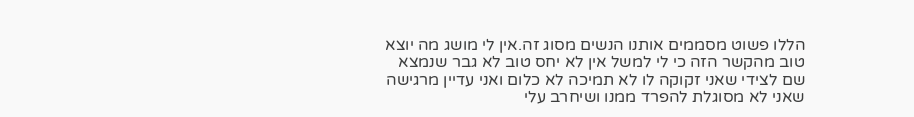הללו פשוט מסממים אותנו הנשים מסוג זה.אין לי מושג מה יוצא טוב מהקשר הזה כי לי למשל אין לא יחס טוב לא גבר שנמצא שם לצידי שאני זקוקה לו לא תמיכה לא כלום ואני עדיין מרגישה שאני לא מסוגלת להפרד ממנו ושיחרב עלי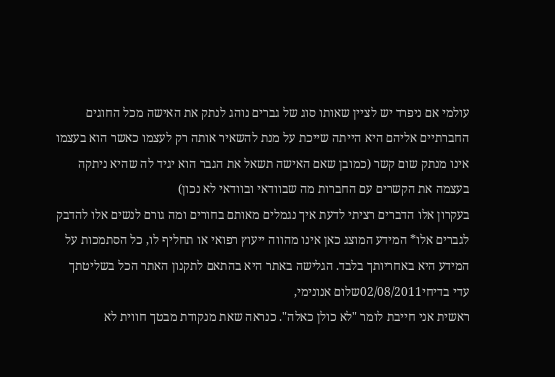עולמי אם ניפרד יש לציין שאותו סוג של גברים נוהג לנתק את האישה מכל החוגים החברתיים אליהם היא הייתה שייכת על מנת להשאיר אותה רק לעצמו כאשר הוא בעצמו אינו מנתק שום קשר (כמובן שאם האישה תשאל את הגבר הוא יגיד לה שהיא ניתקה בעצמה את הקשרים עם החברות מה שבוודאי ובוודאי לא נכון)
בעקרון אלו הדברים רציתי לדעת איך נגמלים מאותם בחורים ומה גורם לנשים אלו להדבק לגברים אלו* המידע המוצג כאן אינו מהווה ייעוץ רפואי או תחליף לו, כל הסתמכות על המידע היא באחריותך בלבד. הגלישה באתר היא בהתאם לתקנון האתר הכל בשליטתך
עדי בדיחי02/08/2011שלום אנונימי,
ראשית אני חייבת לומר "לא כולן כאלה". כנראה שאת מנקודת מבטך חווית לא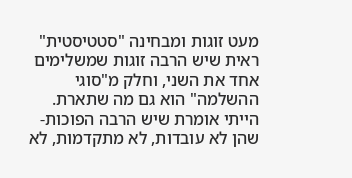מעט זוגות ומבחינה "סטטיסטית" ראית שיש הרבה זוגות שמשלימים אחד את השני, וחלק מ"סוגי ההשלמה" הוא גם מה שתארת.
הייתי אומרת שיש הרבה הפוכות- שהן לא עובדות, לא מתקדמות, לא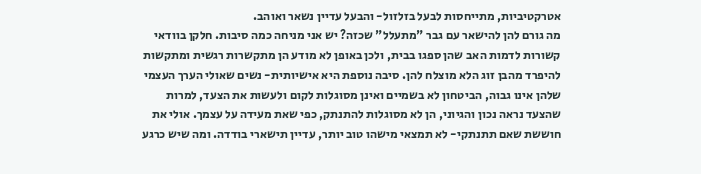אטרקטיביות, מתייחסות לבעל בזלזול- והבעל עדיין נשאר ואוהב.
מה גורם להן להישאר עם גבר "מתעלל" שכזה? יש אני מניחה כמה סיבות. חלקן בוודאי קשורות לדמות האב שהן ספגו בבית, ולכן באופן לא מודע הן מתקשרות רגשית ומתקשות להיפרד מהבן זוג הלא מוצלח להן. סיבה נוספת היא אישיותית- נשים שאולי הערך העצמי שלהן אינו גבוה, הביטחון לא בשמיים ואינן מסוגלות לקום ולעשות את הצעד, למרות שהצעד נראה נכון והגיוני, הן לא מסוגלות להתנתק, כפי שאת מעידה על עצמך. אולי את חוששת שאם תתנתקי- לא תמצאי מישהו טוב יותר, עדיין תישארי בודדה. ומה שיש כרגע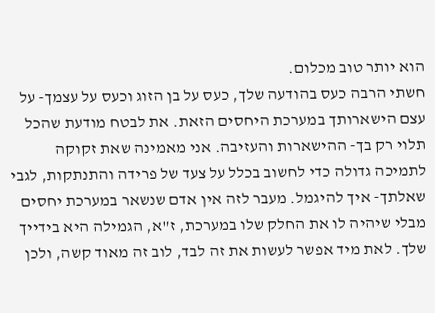הוא יותר טוב מכלום.
חשתי הרבה כעס בהודעה שלך, כעס על בן הזוג וכעס על עצמך- על עצם הישארותך במערכת היחסים הזאת. את לבטח מודעת שהכל תלוי רק בך- ההישארות והעזיבה. אני מאמינה שאת זקוקה לתמיכה גדולה כדי לחשוב בכלל על צעד של פרידה והתנתקות, לגבי שאלתך- איך להיגמל. מעבר לזה אין אדם שנשאר במערכת יחסים מבלי שיהיה לו את החלק שלו במערכת, ז"א, הגמילה היא בידייך שלך. לאת מיד אפשר לעשות את זה לבד, לוב זה מאוד קשה, ולכן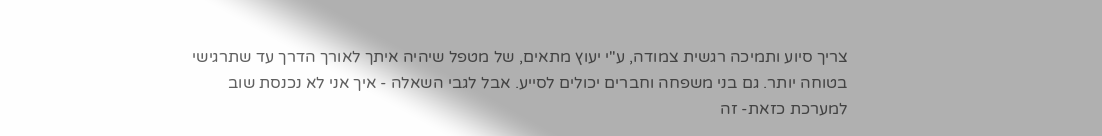צריך סיוע ותמיכה רגשית צמודה, ע"י יעוץ מתאים, של מטפל שיהיה איתך לאורך הדרך עד שתרגישי בטוחה יותר. גם בני משפחה וחברים יכולים לסייע. אבל לגבי השאלה - איך אני לא נכנסת שוב למערכת כזאת- זה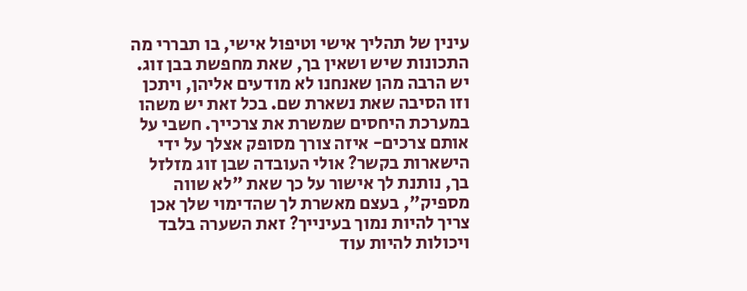עינין של תהליך אישי וטיפול אישי, בו תבררי מה התכונות שיש ושאין בך, שאת מחפשת בבן זוג. יש הרבה מהן שאנחנו לא מודעים אליהן, ויתכן וזו הסיבה שאת נשארת שם. בכל זאת יש משהו במערכת היחסים שמשרת את צרכייך. חשבי על אותם צרכים- איזה צורך מסופק אצלך על ידי הישארות בקשר? אולי העובדה שבן זוג מזלזל בך, נותנת לך אישור על כך שאת "לא שווה מספיק", בעצם מאשרת לך שהדימוי שלך אכן צריך להיות נמוך בעינייך? זאת השערה בלבד ויכולות להיות עוד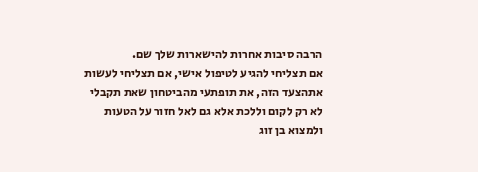הרבה סיבות אחרות להישארות שלך שם.
אם תצליחי להגיע לטיפול אישי, אם תצליחי לעשות אתהצעד הזה, את תופתעי מהביטחון שאת תקבלי לא רק לקום וללכת אלא גם לאל חזור על הטעות ולמצוא בן זוג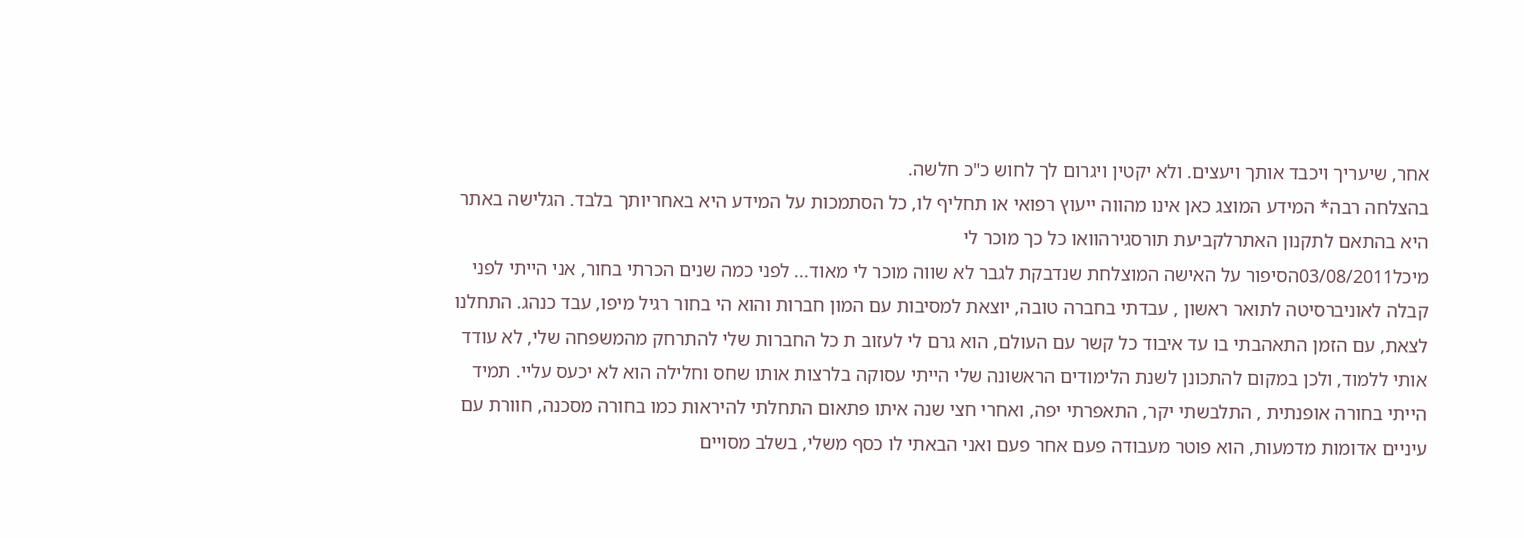אחר, שיעריך ויכבד אותך ויעצים. ולא יקטין ויגרום לך לחוש כ"כ חלשה.
בהצלחה רבה* המידע המוצג כאן אינו מהווה ייעוץ רפואי או תחליף לו, כל הסתמכות על המידע היא באחריותך בלבד. הגלישה באתר היא בהתאם לתקנון האתרלקביעת תורסגירהוואו כל כך מוכר לי
מיכל03/08/2011הסיפור על האישה המוצלחת שנדבקת לגבר לא שווה מוכר לי מאוד... לפני כמה שנים הכרתי בחור, אני הייתי לפני קבלה לאוניברסיטה לתואר ראשון , עבדתי בחברה טובה, יוצאת למסיבות עם המון חברות והוא הי בחור רגיל מיפו, עבד כנהג. התחלנו לצאת, עם הזמן התאהבתי בו עד איבוד כל קשר עם העולם, הוא גרם לי לעזוב ת כל החברות שלי להתרחק מהמשפחה שלי, לא עודד אותי ללמוד, ולכן במקום להתכונן לשנת הלימודים הראשונה שלי הייתי עסוקה בלרצות אותו שחס וחלילה הוא לא יכעס עליי. תמיד הייתי בחורה אופנתית , התלבשתי יקר, התאפרתי יפה, ואחרי חצי שנה איתו פתאום התחלתי להיראות כמו בחורה מסכנה, חוורת עם עיניים אדומות מדמעות, הוא פוטר מעבודה פעם אחר פעם ואני הבאתי לו כסף משלי, בשלב מסויים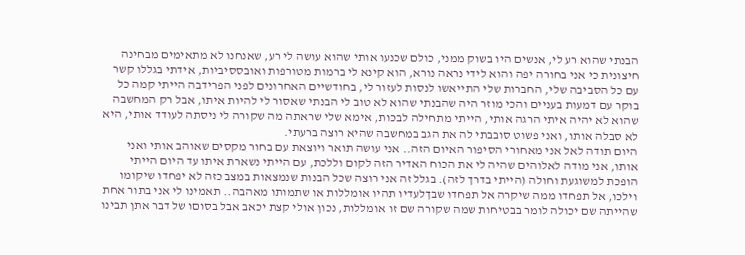הבנתי שהוא רע לי, אנשים היו בשוק ממני, כולם שכנעו אותי שהוא עושה לי רע, שאנחנו לא מתאימים מבחינה חיצונית כי אני בחורה יפה והוא לידי נראה נורא, הוא קינא לי ברמות מטורפות ואובססיביות, אידתי בגללו קשר עם כל הסביבה שלי, החברות שלי התייאשו לנסות לעזור לי, בחודשיים האחרונים לפני הפרידבה הייתי קמה כל בוקר עם דמעות בעניים והכי מוזר היה שהבנתי שהוא לא טוב לי הבנתי שאסור לי להיות איתו, אבל רק המחשבה שהוא לא יהיה איתי הרגה אותי, הייתי מתחילה לבכות, אימא שלי שראתה מה שקורה לי ניסתה לעודד אותי, היא לא סבלה אותו, ואני פשוט סובבתי לה את הגב במחשבה שהיא רוצה ברעתי.
היום תודה לאל אני מאחורי הסיפור האיום הזה.. אני עושה תואר ויוצאת עם בחור מקסים שאוהב אותי ואני אותו, אני מודה לאלוהים שהיה לי את הכוח האדיר הזה לקום וללכת, עם הייתי נשארת איתו עד היום הייתי הופכת למשוגעת וחולה (הייתי בדרך לזה). בגלל זה אני רוצה שכל הבנות שנמצאות במצב כזה לא יפחדו שיקומו וילכו, אל תפחדו ממה שיקרה אל תפחדו שבךלעדיו תהיו אומללות או שתמותו מאהבה.. תאמינו לי אני בתור אחת שהייתה שם יכולה לומר בבטיחות שמה שקורה שם זו אומללות, נכון אולי קצת יכאב אבל בסוםו של דבר אתן תבינו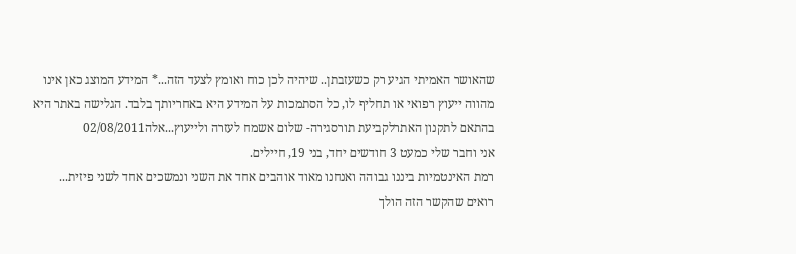שהאושר האמיתי הגיע רק כשעזבתן.. שיהיה לכן כוח ואומץ לצעד הזה...* המידע המוצג כאן אינו מהווה ייעוץ רפואי או תחליף לו, כל הסתמכות על המידע היא באחריותך בלבד. הגלישה באתר היא בהתאם לתקנון האתרלקביעת תורסגירה- שלום אשמח לעזרה ולייעוץ...אלה02/08/2011
אני וחבר שלי כמעט 3 חודשים יחד, בני 19, חיילים.
רמת האינטמיות ביננו גבוהה ואנחנו מאוד אוהבים אחד את השני ונמשכים אחד לשני פיזית...
רואים שהקשר הזה הולך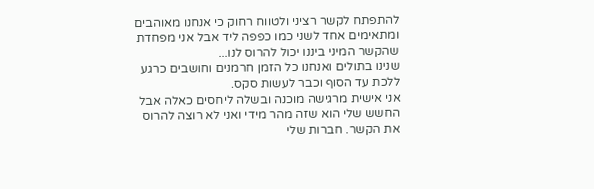להתפתח לקשר רציני ולטווח רחוק כי אנחנו מאוהבים ומתאימים אחד לשני כמו כפפה ליד אבל אני מפחדת שהקשר המיני ביננו יכול להרוס לנו...
שנינו בתולים ואנחנו כל הזמן חרמנים וחושבים כרגע ללכת עד הסוף וכבר לעשות סקס.
אני אישית מרגישה מוכנה ובשלה ליחסים כאלה אבל החשש שלי הוא שזה מהר מידי ואני לא רוצה להרוס את הקשר. חברות שלי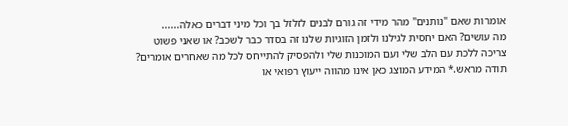אומרות שאם "נותנים" מהר מידי זה גורם לבנים לזלזל בך וכל מיני דברים כאלה......
מה עושים? האם יחסית לגילנו ולזמן הזוגיות שלנו זה בסדר כבר לשכב? או שאני פשוט צריכה ללכת עם הלב שלי ועם המוכנות שלי ולהפסיק להתייחס לכל מה שאחרים אומרים?
תודה מראש.* המידע המוצג כאן אינו מהווה ייעוץ רפואי או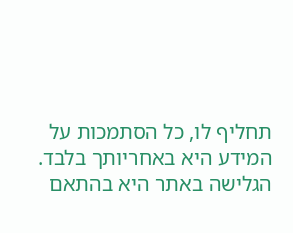תחליף לו, כל הסתמכות על המידע היא באחריותך בלבד. הגלישה באתר היא בהתאם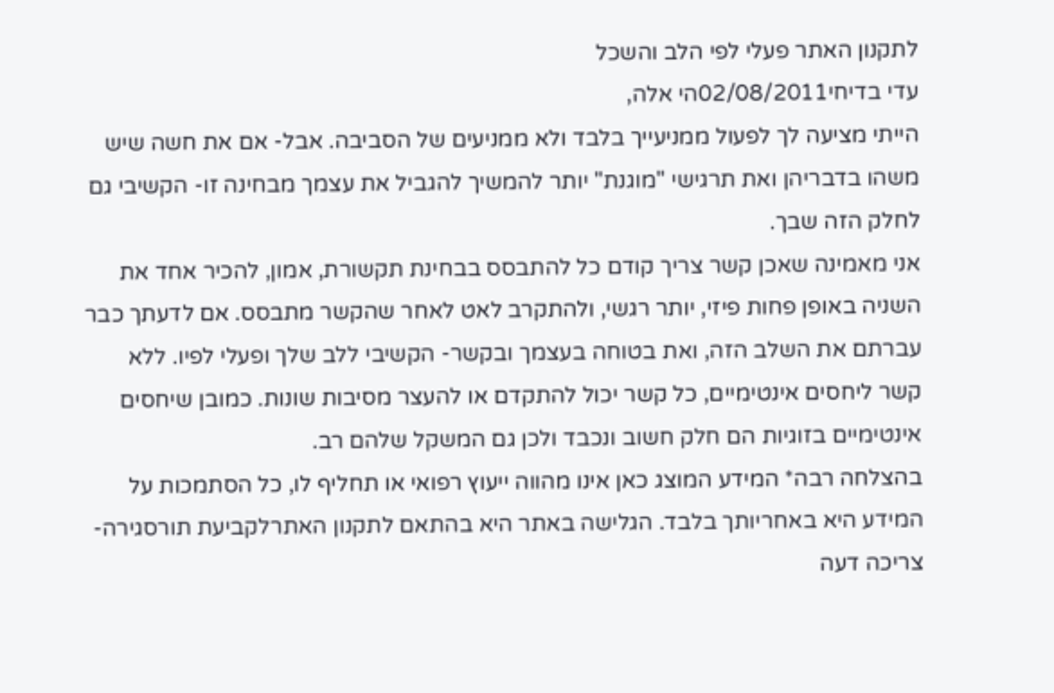לתקנון האתר פעלי לפי הלב והשכל
עדי בדיחי02/08/2011הי אלה,
הייתי מציעה לך לפעול ממניעייך בלבד ולא ממניעים של הסביבה. אבל- אם את חשה שיש משהו בדבריהן ואת תרגישי "מוגנת" יותר להמשיך להגביל את עצמך מבחינה זו- הקשיבי גם לחלק הזה שבך.
אני מאמינה שאכן קשר צריך קודם כל להתבסס בבחינת תקשורת, אמון, להכיר אחד את השניה באופן פחות פיזי, יותר רגשי, ולהתקרב לאט לאחר שהקשר מתבסס. אם לדעתך כבר עברתם את השלב הזה, ואת בטוחה בעצמך ובקשר- הקשיבי ללב שלך ופעלי לפיו. ללא קשר ליחסים אינטימיים, כל קשר יכול להתקדם או להעצר מסיבות שונות. כמובן שיחסים אינטימיים בזוגיות הם חלק חשוב ונכבד ולכן גם המשקל שלהם רב.
בהצלחה רבה* המידע המוצג כאן אינו מהווה ייעוץ רפואי או תחליף לו, כל הסתמכות על המידע היא באחריותך בלבד. הגלישה באתר היא בהתאם לתקנון האתרלקביעת תורסגירה- צריכה דעה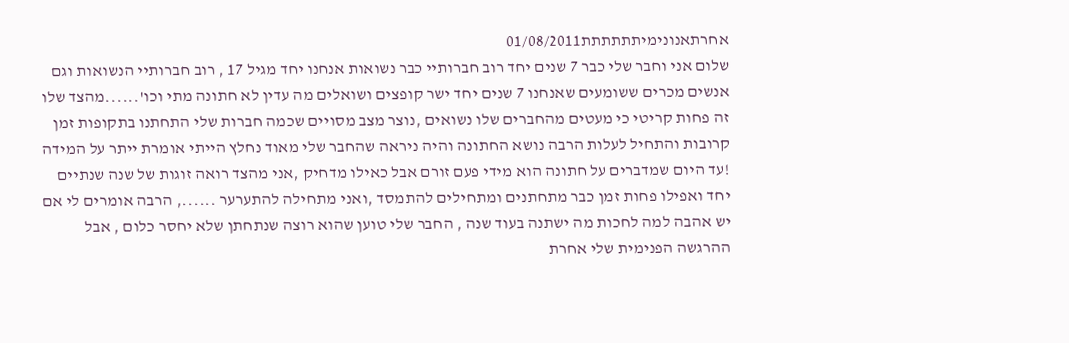אחרתאנונימיתתתתתת01/08/2011
שלום אני וחבר שלי כבר 7 שנים יחד רוב חברותיי כבר נשואות אנחנו יחד מגיל 17 , רוב חברותיי הנשואות וגם אנשים מכרים ששומעים שאנחנו 7 שנים יחד ישר קופצים ושואלים מה עדין לא חתונה מתי וכו'......מהצד שלו זה פחות קריטי כי מעטים מהחברים שלו נשואים ,נוצר מצב מסויים שכמה חברות שלי התחתנו בתקופות זמן קרובות והתחיל לעלות הרבה נושא החתונה והיה ניראה שהחבר שלי מאוד נחלץ הייתי אומרת ייתר על המידה !עד היום שמדברים על חתונה הוא מידי פעם זורם אבל כאילו מדחיק ,אני מהצד רואה זוגות של שנה שנתיים יחד ואפילו פחות זמן כבר מתחתנים ומתחילים להתמסד ,ואני מתחילה להתערער ......, הרבה אומרים לי אם יש אהבה למה לחכות מה ישתנה בעוד שנה , החבר שלי טוען שהוא רוצה שנתחתן שלא יחסר כלום , אבל ההרגשה הפנימית שלי אחרת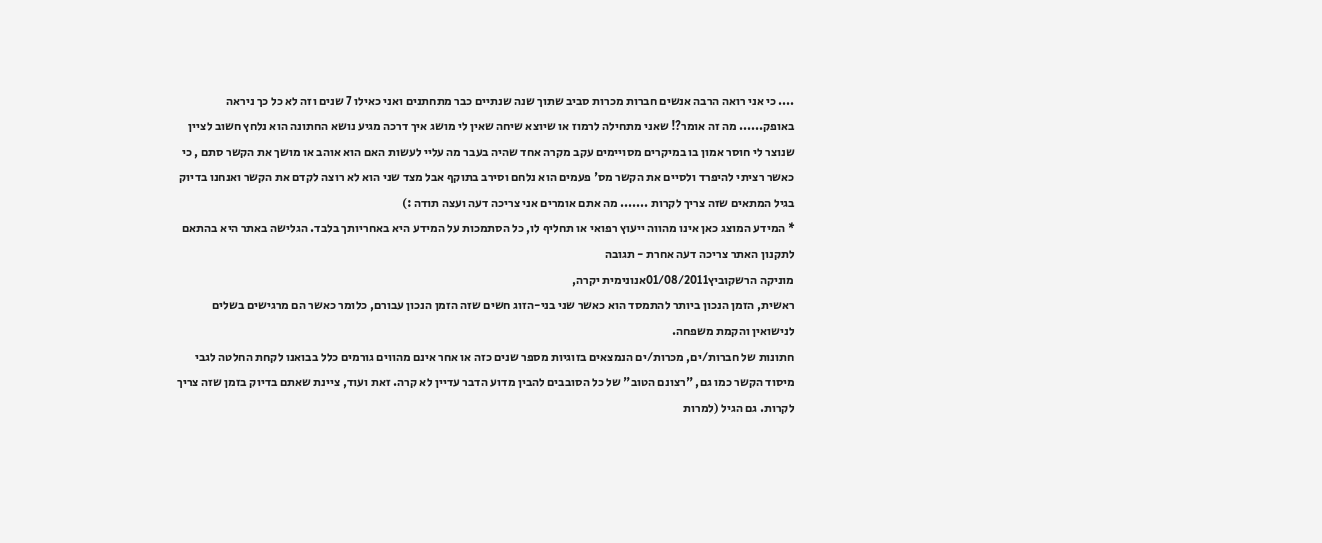.... כי אני רואה הרבה אנשים חברות מכרות סביב שתוך שנה שנתיים כבר מתחתנים ואני כאילו 7 שנים וזה לא כל כך ניראה באופק...... מה זה אומר?! שאני מתחילה לרמוז או שיוצא שיחה שאין לי מושג איך דרכה מגיע נושא החתונה הוא נלחץ חשוב לציין שנוצר לי חוסר אמון בו במיקרים מסויימים עקב מקרה אחד שהיה בעבר מה עליי לעשות האם הוא אוהב או מושך את הקשר סתם , כי כאשר רציתי להיפרד ולסיים את הקשר מס' פעמים הוא נלחם וסירב בתוקף אבל מצד שני הוא לא רוצה לקדם את הקשר ואנחנו בדיוק בגיל המתאים שזה צריך לקרות ....... מה אתם אומרים אני צריכה דעה ועצה תודה :)
* המידע המוצג כאן אינו מהווה ייעוץ רפואי או תחליף לו, כל הסתמכות על המידע היא באחריותך בלבד. הגלישה באתר היא בהתאם לתקנון האתר צריכה דעה אחרת - תגובה
מוניקה הרשקוביץ01/08/2011אנונימית יקרה,
ראשית, הזמן הנכון ביותר להתמסד הוא כאשר שני בני-הזוג חשים שזה הזמן הנכון עבורם, כלומר כאשר הם מרגישים בשלים לנישואין והקמת משפחה.
חתונות של חברות/ים, מכרות/ים הנמצאים בזוגיות מספר שנים כזה או אחר אינם מהווים גורמים כלל בבואנו לקחת החלטה לגבי מיסוד הקשר כמו גם, "רצונם הטוב" של כל הסובבים להבין מדוע הדבר עדיין לא קרה. זאת ועוד, ציינת שאתם בדיוק בזמן שזה צריך לקרות. גם הגיל (למרות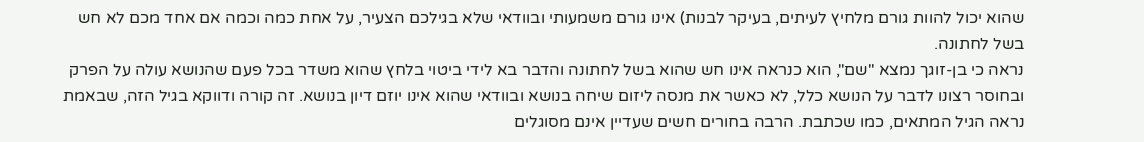שהוא יכול להוות גורם מלחיץ לעיתים, בעיקר לבנות) אינו גורם משמעותי ובוודאי שלא בגילכם הצעיר, על אחת כמה וכמה אם אחד מכם לא חש בשל לחתונה.
נראה כי בן-זוגך נמצא "שם", הוא כנראה אינו חש שהוא בשל לחתונה והדבר בא לידי ביטוי בלחץ שהוא משדר בכל פעם שהנושא עולה על הפרק ובחוסר רצונו לדבר על הנושא כלל, לא כאשר את מנסה ליזום שיחה בנושא ובוודאי שהוא אינו יוזם דיון בנושא. זה קורה ודווקא בגיל הזה, שבאמת נראה הגיל המתאים, כמו שכתבת. הרבה בחורים חשים שעדיין אינם מסוגלים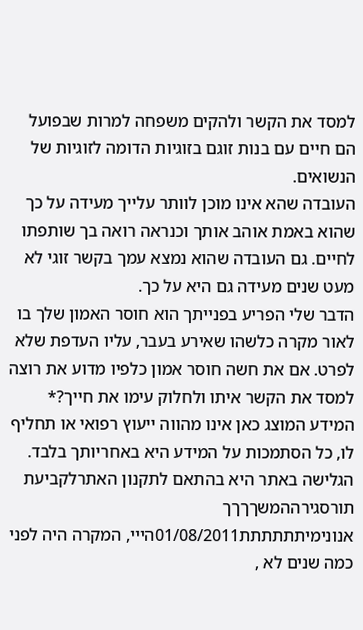למסד את הקשר ולהקים משפחה למרות שבפועל הם חיים עם בנות זוגם בזוגיות הדומה לזוגיות של הנשואים.
העובדה שהא אינו מוכן לוותר עלייך מעידה על כך שהוא באמת אוהב אותך וכנראה רואה בך שותפתו לחיים. גם העובדה שהוא נמצא עמך בקשר זוגי לא מעט שנים מעידה גם היא על כך.
הדבר שלי הפריע בפנייתך הוא חוסר האמון שלך בו לאור מקרה כלשהו שאירע בעבר, עליו העדפת שלא לפרט. אם את חשה חוסר אמון כלפיו מדוע את רוצה למסד את הקשר איתו ולחלוק עימו את חייך?* המידע המוצג כאן אינו מהווה ייעוץ רפואי או תחליף לו, כל הסתמכות על המידע היא באחריותך בלבד. הגלישה באתר היא בהתאם לתקנון האתרלקביעת תורסגירההמשךךךך
אנונימיתתתתתת01/08/2011הייי, המקרה היה לפני כמה שנים לא ,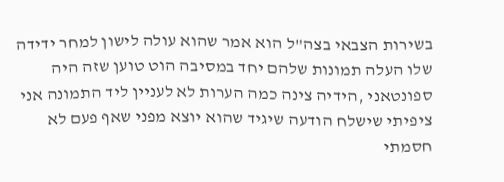בשירות הצבאי בצה"ל הוא אמר שהוא עולה לישון למחר ידידה שלו העלה תמונות שלהם יחד במסיבה הוט טוען שזה היה ספונטאני ,הידיה צינה כמה הערות לא לעניין ליד התמונה אני ציפיתי שישלח הודעה שיגיד שהוא יוצא מפני שאף פעם לא חסמתי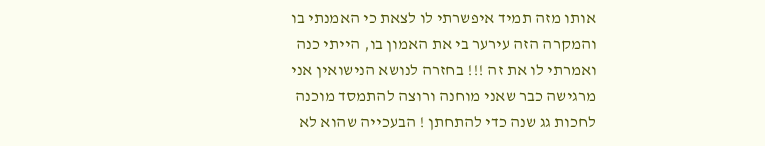אותו מזה תמיד איפשרתי לו לצאת כי האמנתי בו והמקרה הזה עירער בי את האמון בו, הייתי כנה ואמרתי לו את זה !!! בחזרה לנושא הנישואין אני מרגישה כבר שאני מוחנה ורוצה להתמסד מוכנה לחכות גג שנה כדי להתחתן ! הבעכייה שהוא לא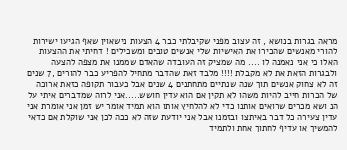מראה בגרות בנושא , זה עצוב מפני שקיבלתי כבר 4 הצעות נישאוין שאף הגיעו ישירות להורי מאנשים שהכירו את האישיות שלי אנשים טובים ומשכילים ! דחיתי את ההצעות האלו כי אני נאמנה לו .... מה שמציק זה העובדה שהאדם שממנו את מצפה להצעה ולבגרות הזאת את לא מקבלת !!!! מלבד זאת שהדבר מתחיל להפריע כבר להורים ,7 שנים זה לא צחוק אנשים תוך שנה שנתיים מתחתנים 4 שנים אבל כעבור תקופה כזאת ארוכה של הכרות חייב להיות משהו לא תקין אם הוא עדין חושש.....אני לרוה שמדברים איתי על הנ ושא מכרים שרואים אותנו כדי לא להלחיץ אותו הוא תמיד אומר יש זמן אני אומרת אני עדין צעירה כל דבר באיתצו ובזמנו אבל אני יודעת שזה לא ככה לכן אני שוקלת אם כדאי להמשיך או עדיף לחתוך אחת ולתמיד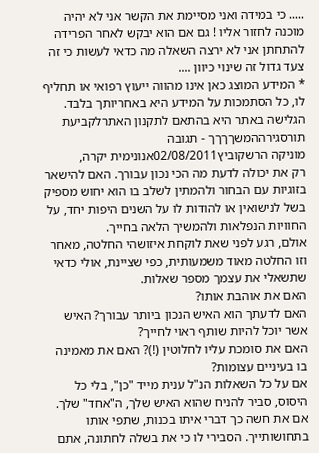..... כי במידה ואני מסיימת את הקשר אני לא יהיה מוכנה לחזור אליו ! גם אם הוא יבקש לאחר הפרידה להתחתן אני לא ירצה השאלה מה כדאי לעשות כי זה צעד גדול זה שינוי כיוון ....
* המידע המוצג כאן אינו מהווה ייעוץ רפואי או תחליף לו, כל הסתמכות על המידע היא באחריותך בלבד. הגלישה באתר היא בהתאם לתקנון האתרלקביעת תורסגירההמשךךךך - תגובה
מוניקה הרשקוביץ02/08/2011אנונימית יקרה,
רק את יכולה לדעת מה הכי נכון עבורך. האם להישאר בזוגיות עם הבחור ולהמתין לשלב בו הוא יחוש מספיק בשל לנישואין או להודות לו על השנים היפות יחד, על החוויות הנפלאות ולהמשיך הלאה בחייך.
אולם, רגע לפני שאת לוקחת איזושהי החלטה, מאחר וזו החלטה מאוד משמעותית, כפי שציינת, אולי כדאי שתשאלי את עצמך מספר שאלות.
האם את אוהבת אותו?
האם לדעתך הוא האיש הנכון ביותר עבורך? האיש אשר יוכל להיות שותף ראוי לחייך?
האם את סומכת עליו לחלוטין (!)? האם את מאמינה בו בעיניים עצומות?
אם על כל השאלות הנ"ל ענית מייד "כן", בלי כל היסוס, סביר להניח שהוא האיש שלך, ה"אחד" שלך. אם את חשה כך דברי איתו בכנות, שתפי אותו בתחושותייך. הסבירי לו כי את בשלה לחתונה, אתם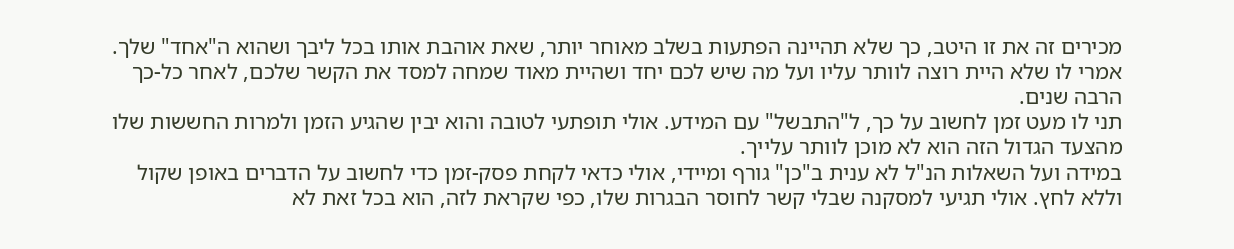מכירים זה את זו היטב, כך שלא תהיינה הפתעות בשלב מאוחר יותר, שאת אוהבת אותו בכל ליבך ושהוא ה"אחד" שלך. אמרי לו שלא היית רוצה לוותר עליו ועל מה שיש לכם יחד ושהיית מאוד שמחה למסד את הקשר שלכם, לאחר כל-כך הרבה שנים.
תני לו מעט זמן לחשוב על כך, ל"התבשל" עם המידע. אולי תופתעי לטובה והוא יבין שהגיע הזמן ולמרות החששות שלו מהצעד הגדול הזה הוא לא מוכן לוותר עלייך.
במידה ועל השאלות הנ"ל לא ענית ב"כן" גורף ומיידי, אולי כדאי לקחת פסק-זמן כדי לחשוב על הדברים באופן שקול וללא לחץ. אולי תגיעי למסקנה שבלי קשר לחוסר הבגרות שלו, כפי שקראת לזה, הוא בכל זאת לא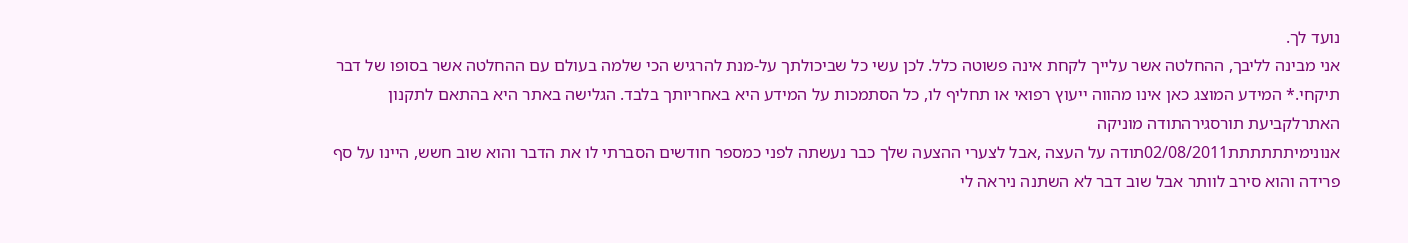נועד לך.
אני מבינה לליבך, ההחלטה אשר עלייך לקחת אינה פשוטה כלל. לכן עשי כל שביכולתך על-מנת להרגיש הכי שלמה בעולם עם ההחלטה אשר בסופו של דבר תיקחי.* המידע המוצג כאן אינו מהווה ייעוץ רפואי או תחליף לו, כל הסתמכות על המידע היא באחריותך בלבד. הגלישה באתר היא בהתאם לתקנון האתרלקביעת תורסגירהתודה מוניקה
אנונימיתתתתתת02/08/2011תודה על העצה ,אבל לצערי ההצעה שלך כבר נעשתה לפני כמספר חודשים הסברתי לו את הדבר והוא שוב חשש, היינו על סף פרידה והוא סירב לוותר אבל שוב דבר לא השתנה ניראה לי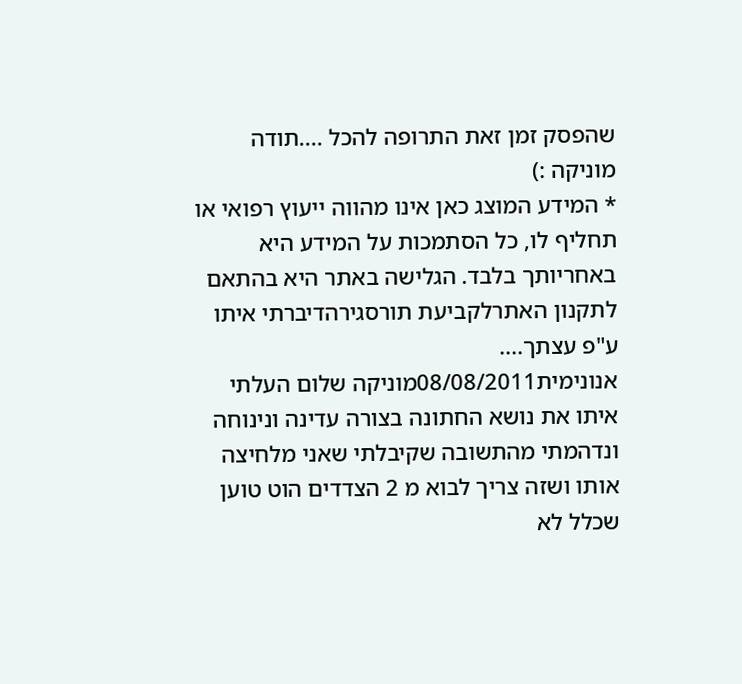שהפסק זמן זאת התרופה להכל ....תודה מוניקה :)
* המידע המוצג כאן אינו מהווה ייעוץ רפואי או תחליף לו, כל הסתמכות על המידע היא באחריותך בלבד. הגלישה באתר היא בהתאם לתקנון האתרלקביעת תורסגירהדיברתי איתו ע"פ עצתך....
אנונימית08/08/2011מוניקה שלום העלתי איתו את נושא החתונה בצורה עדינה ונינוחה ונדהמתי מהתשובה שקיבלתי שאני מלחיצה אותו ושזה צריך לבוא מ 2 הצדדים הוט טוען שכלל לא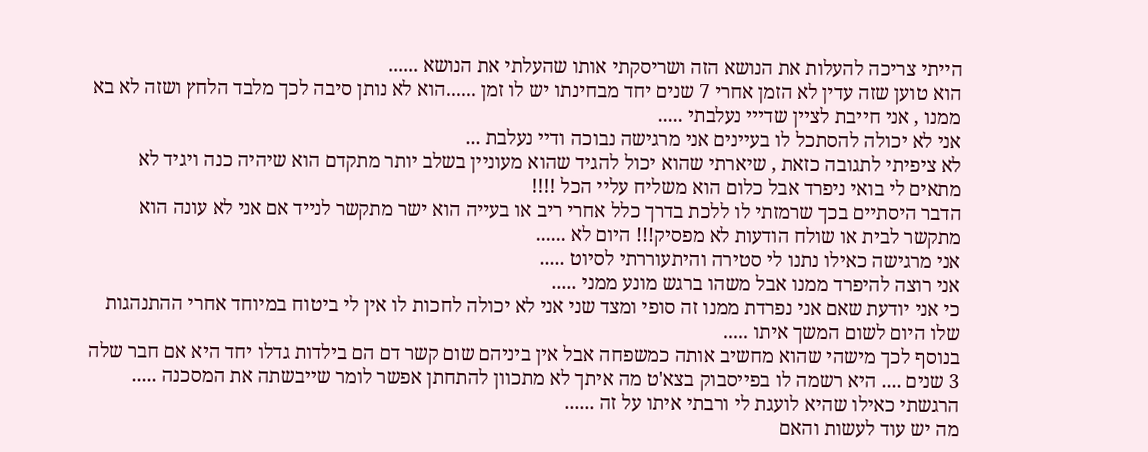הייתי צריכה להעלות את הנושא הזה ושריסקתי אותו שהעלתי את הנושא ......
הוא טוען שזה עדין לא הזמן אחרי 7 שנים יחד מבחינתו יש לו זמן ......הוא לא נותן סיבה לכך מלבד הלחץ ושזה לא בא ממנו , אני חייבת לציין שדייי נעלבתי .....
אני לא יכולה להסתכל לו בעיינים אני מרגישה נבוכה ודיי נעלבת ...
לא ציפיתי לתגובה כזאת , שיארתי שהוא יכול להגיד שהוא מעוניין בשלב יותר מתקדם הוא שיהיה כנה ויגיד לא מתאים לי בואי ניפרד אבל כלום הוא משליח עליי הכל !!!!
הדבר היסתיים בכך שרמזתי לו ללכת בדרך כלל אחרי ריב או בעייה הוא ישר מתקשר לנייד אם אני לא עונה הוא מתקשר לבית או שולח הודעות לא מפסיק!!! היום לא ......
אני מרגישה כאילו נתנו לי סטירה והיתעוררתי לסיוט .....
אני רוצה להיפרד ממנו אבל משהו ברגש מונע ממני .....
כי אני יודעת שאם אני נפרדת ממנו זה סופי ומצד שני אני לא יכולה לחכות לו אין לי ביטוח במיוחד אחרי ההתנהגות שלו היום לשום המשך איתו .....
בנוסף לכך מישהי שהוא מחשיב אותה כמשפחה אבל אין ביניהם שום קשר דם הם בילדות גדלו יחד היא אם חבר שלה 3 שנים .... היא רשמה לו בפייסבוק בצא'ט מה איתך לא מתכוון להתחתן אפשר לומר שייבשתה את המסכנה ..... הרגשתי כאילו שהיא לועגת לי ורבתי איתו על זה ......
מה יש עוד לעשות והאם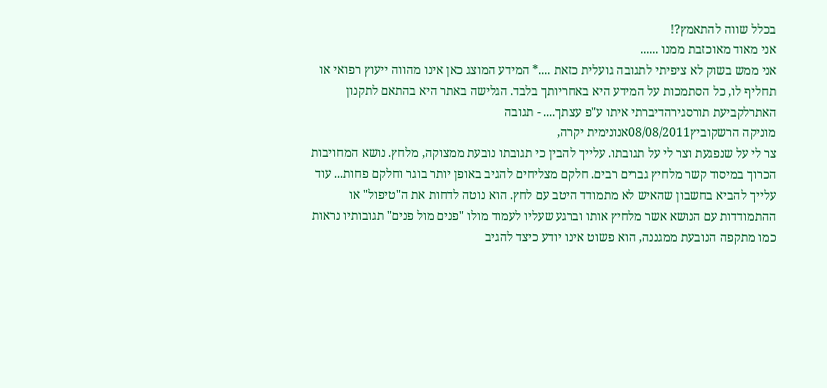בכלל שווה להתאמץ?!
אני מאוד מאוכזבת ממנו ......
אני ממש בשוק לא ציפיתי לתגובה גועלית כזאת ....* המידע המוצג כאן אינו מהווה ייעוץ רפואי או תחליף לו, כל הסתמכות על המידע היא באחריותך בלבד. הגלישה באתר היא בהתאם לתקנון האתרלקביעת תורסגירהדיברתי איתו ע"פ עצתך.... - תגובה
מוניקה הרשקוביץ08/08/2011אנונימית יקרה,
צר לי על שנפגעת וצר לי על תגובתו. עלייך להבין כי תגובתו נובעת ממצוקה, מלחץ. נושא המחויבות הכרוך במיסוד קשר מלחיץ גברים רבים. חלקם מצליחים להגיב באופן יותר בוגר וחלקם פחות... עוד עלייך להביא בחשבון שהאיש לא מתמודד היטב עם לחץ. הוא נוטה לדחות את ה"טיפול" או ההתמודדות עם הנושא אשר מלחיץ אותו וברגע שעליו לעמוד מולו "פנים מול פנים" תגובותיו נראות כמו מתקפה הנובעת ממגננה, הוא פשוט אינו יודע כיצד להגיב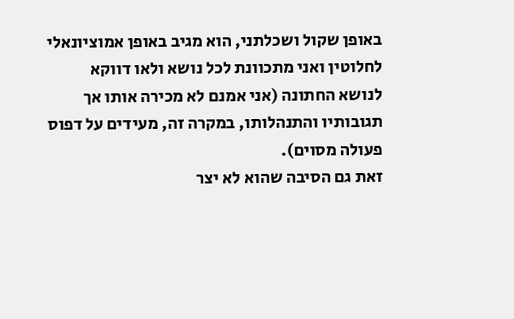באופן שקול ושכלתני, הוא מגיב באופן אמוציונאלי לחלוטין ואני מתכוונת לכל נושא ולאו דווקא לנושא החתונה (אני אמנם לא מכירה אותו אך תגובותיו והתנהלותו, במקרה זה, מעידים על דפוס פעולה מסוים).
זאת גם הסיבה שהוא לא יצר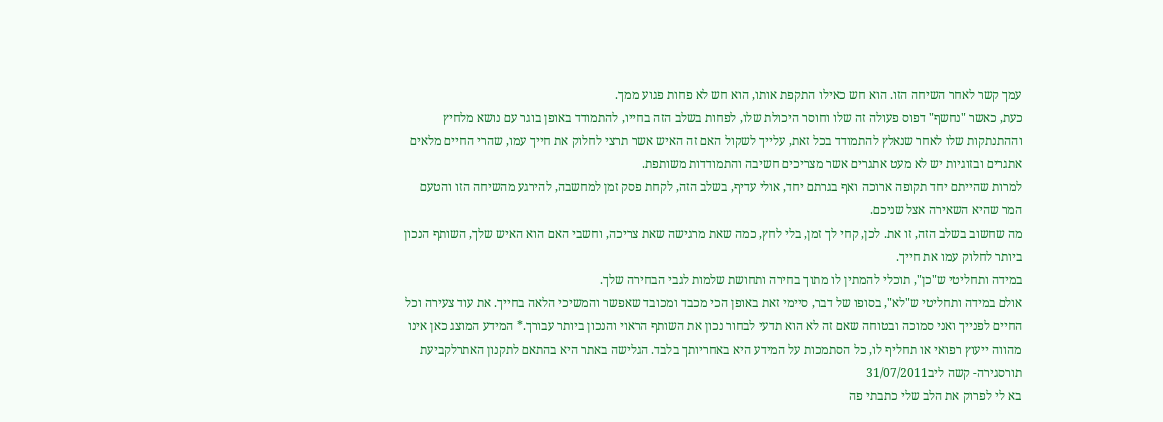עמך קשר לאחר השיחה הזו. הוא חש כאילו התקפת אותו, הוא חש לא פחות פגוע ממך.
כעת, כאשר "נחשף" דפוס פעולה זה שלו וחוסר היכולת שלו, לפחות בשלב הזה בחייו, להתמודד באופן בוגר עם נושא מלחיץ וההתנתקות שלו לאחר שנאלץ להתמודד בכל זאת, עלייך לשקול האם זה האיש אשר תרצי לחלוק את חייך עמו, שהרי החיים מלאים אתגרים ובזוגיות יש לא מעט אתגרים אשר מצריכים חשיבה והתמודדות משותפת.
למרות שהייתם יחד תקופה ארוכה ואף בגרתם יחד, אולי עדיף, בשלב הזה, לקחת פסק זמן למחשבה, להירגע מהשיחה הזו והטעם המר שהיא השאירה אצל שניכם.
מה שחשוב בשלב הזה, זו את. לכן, קחי לך זמן, בלי לחץ, כמה שאת מרגישה שאת צריכה, וחשבי האם הוא האיש שלך, השותף הנכון ביותר לחלוק עמו את חייך.
במידה ותחליטי ש"כן", תוכלי להמתין לו מתוך בחירה ותחושת שלמות לגבי הבחירה שלך.
אולם במידה ותחליטי ש"לא", בסופו של דבר, סיימי זאת באופן הכי מכבד ומכובד שאפשר והמשיכי הלאה בחייך. את עוד צעירה וכל החיים לפנייך ואני סמוכה ובטוחה שאם זה לא הוא תדעי לבחור נכון את השותף הראוי והנכון ביותר עבורך.* המידע המוצג כאן אינו מהווה ייעוץ רפואי או תחליף לו, כל הסתמכות על המידע היא באחריותך בלבד. הגלישה באתר היא בהתאם לתקנון האתרלקביעת תורסגירה- קשה ליב31/07/2011
בא לי לפרוק את הלב שלי כתבתי פה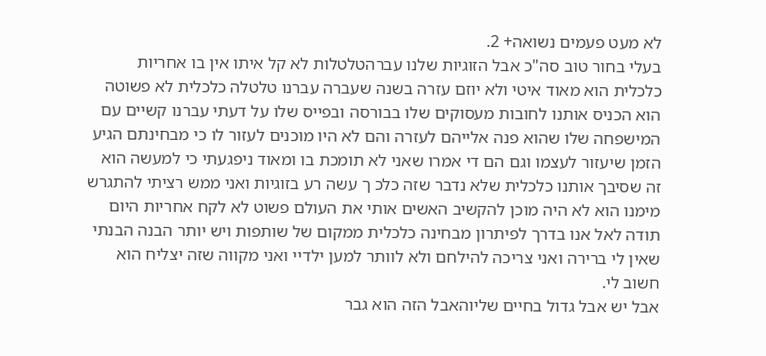לא מעט פעמים נשואה+ 2.
בעלי בחור טוב סה"כ אבל הזוגיות שלנו עברהטלטלות לא קל איתו אין בו אחריות כלכלית הוא מאוד איטי ולא יוזם עזרה בשנה שעברה עברנו טלטלה כלכלית לא פשוטה הוא הכניס אותנו לחובות מעסוקים שלו בבורסה ובפייס שלו על דעתי עברנו קשיים עם המישפחה שלו שהוא פנה אלייהם לעזרה והם לא היו מוכנים לעזור לו כי מבחינתם הגיע הזמן שיעזור לעצמו וגם הם די אמרו שאני לא תומכת בו ומאוד ניפגעתי כי למעשה הוא זה שסיבך אותנו כלכלית שלא נדבר שזה כלכ ך עשה רע בזוגיות ואני ממש רציתי להתגרש מימנו הוא לא היה מוכן להקשיב האשים אותי את העולם פשוט לא לקח אחריות היום תודה לאל אנו בדרך לפיתרון מבחינה כלכלית ממקום של שותפות ויש יותר הבנה הבנתי שאין לי ברירה ואני צריכה להילחם ולא לוותר למען ילדיי ואני מקווה שזה יצליח הוא חשוב לי.
אבל יש אבל גדול בחיים שליוהאבל הזה הוא גבר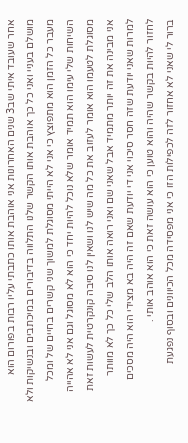אחר שעובד איתי שב3 שנים האחרונות אני אוהבת אותו כתבתי עליו רבות בפורום הוא מושלם בעניי ואני כל כך אוהבת אותו הקשר שלנו התלווה בדיבורים במיכתבים ובנשיקות ולא מעבר כל הזמן הוא מתפוצץ כי אני לא הייתי מסוגלת למשוך שני קשרים בחיים של ומכל השיחות שלי עימו הוא תמיד אומר שלא נוכל להיות יחד כי הוא לא מסוגל וגם אני לא אהייה מסוגלת לטעמו הוא אומר לעזוב את כל מה שיש לנו ושאין לנו סיבה קונקרטית לעשות זאת אני מבינה את זה יותר מתמיד אבל שאני שם ואני רואה אותו הלב שלי כל כך לא מוותר למרות שאני יודעת שזה חסר סיכוי אני די יודעת שאם זה היה בא מצידי הוא היה מסכים לחזור להיות בקשר שהיה והוא טוען כי הוא עושה זאת כי הוא אוהב אותי .
ברור לי שאני לא אחזור לזה לכפילות הזו כי אני מפסידה מכל הכיוונים ובסוף נפגעת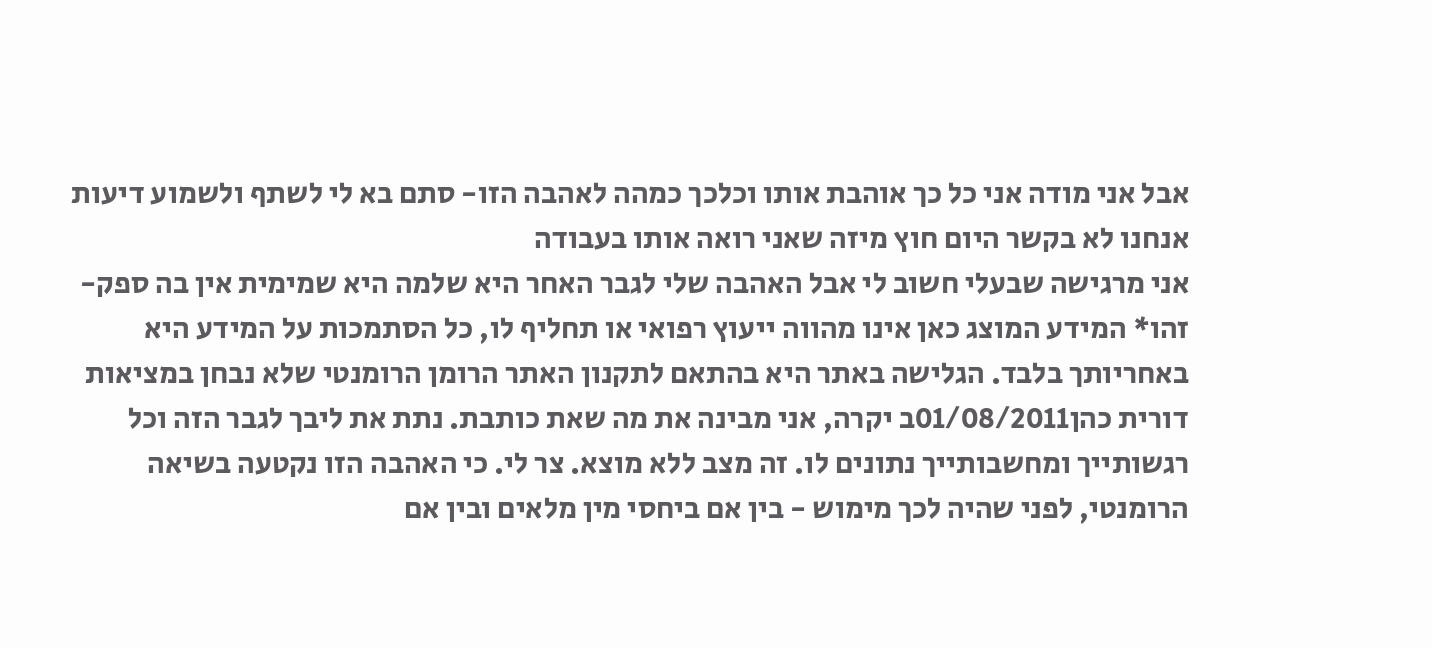אבל אני מודה אני כל כך אוהבת אותו וכלכך כמהה לאהבה הזו- סתם בא לי לשתף ולשמוע דיעות אנחנו לא בקשר היום חוץ מיזה שאני רואה אותו בעבודה
אני מרגישה שבעלי חשוב לי אבל האהבה שלי לגבר האחר היא שלמה היא שמימית אין בה ספק- זהו* המידע המוצג כאן אינו מהווה ייעוץ רפואי או תחליף לו, כל הסתמכות על המידע היא באחריותך בלבד. הגלישה באתר היא בהתאם לתקנון האתר הרומן הרומנטי שלא נבחן במציאות
דורית כהן01/08/2011ב יקרה, אני מבינה את מה שאת כותבת. נתת את ליבך לגבר הזה וכל רגשותייך ומחשבותייך נתונים לו. זה מצב ללא מוצא. צר לי. כי האהבה הזו נקטעה בשיאה הרומנטי, לפני שהיה לכך מימוש - בין אם ביחסי מין מלאים ובין אם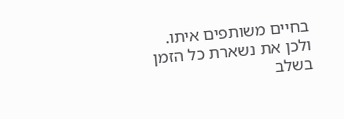בחיים משותפים איתו.
ולכן את נשארת כל הזמן בשלב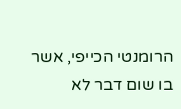הרומנטי הכייפי, אשר בו שום דבר לא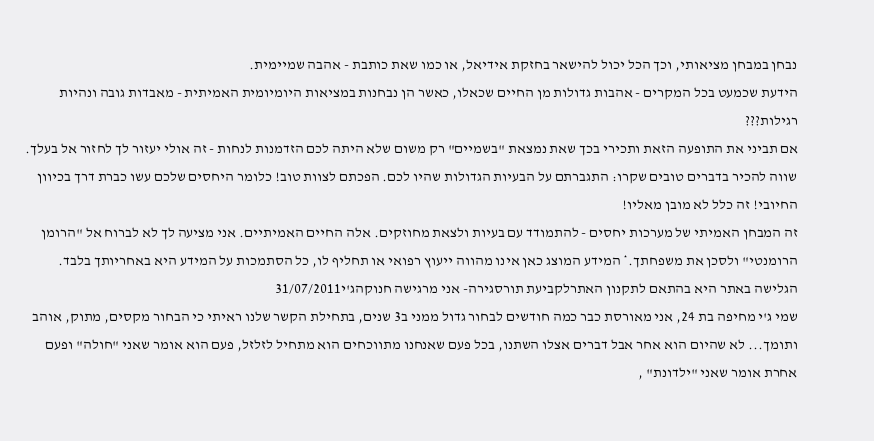נבחן במבחן מציאותי, וכך הכל יכול להישאר בחזקת אידיאל, או כמו שאת כותבת - אהבה שמיימית.
הידעת שכמעט בכל המקרים - אהבות גדולות מן החיים שכאלו, כאשר הן נבחנות במציאות היומיומית האמיתית - מאבדות גובה ונהיות רגילות???
אם תביני את התופעה הזאת ותכירי בכך שאת נמצאת "בשמיים" רק משום שלא היתה לכם הזדמנות לנחות - זה אולי יעזור לך לחזור אל בעלך.
שווה להכיר בדברים טובים שקרו: התגברתם על הבעיות הגדולות שהיו לכם. הפכתם לצוות טוב! כלומר היחסים שלכם עשו כברת דרך בכיוון החיובי! זה כלל לא מובן מאליו!
זה המבחן האמיתי של מערכות יחסים - להתמודד עם בעיות ולצאת מחוזקים. אלה החיים האמיתיים. אני מציעה לך לא לברוח אל "הרומן הרומנטי" ולסכן את משפחתך.* המידע המוצג כאן אינו מהווה ייעוץ רפואי או תחליף לו, כל הסתמכות על המידע היא באחריותך בלבד. הגלישה באתר היא בהתאם לתקנון האתרלקביעת תורסגירה- אני מרגישה חנוקהג'י31/07/2011
שמי ג'י מחיפה בת 24, אני מאורסת כבר כמה חודשים לבחור גדול ממני ב3 שנים, בתחילת הקשר שלנו ראיתי כי הבחור מקסים, מתוק, אוהב ותומך... לא שהיום הוא אחר אבל דברים אצלו השתנו, בכל פעם שאנחנו מתווכחים הוא מתחיל לזלזל, פעם הוא אומר שאני "חולה" ופעם אחרת אומר שאני "ילדונת" ,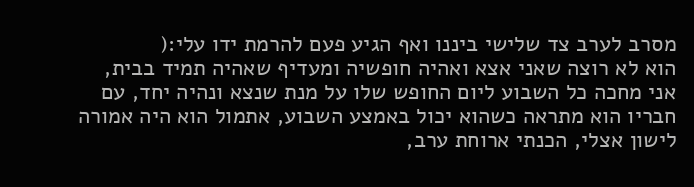מסרב לערב צד שלישי ביננו ואף הגיע פעם להרמת ידו עלי:(
הוא לא רוצה שאני אצא ואהיה חופשיה ומעדיף שאהיה תמיד בבית, אני מחכה כל השבוע ליום החופש שלו על מנת שנצא ונהיה יחד, עם חבריו הוא מתראה כשהוא יכול באמצע השבוע, אתמול הוא היה אמורה לישון אצלי, הכנתי ארוחת ערב,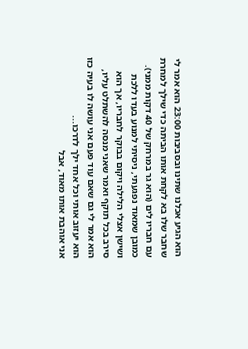הוא הגיע אכלנו שתינו ובסביבות 23:00 הוא אמר לי שחבר שלו בא לקחת אותו הביתה כדי שילך למחרת עם חבריו לים (הוא גר במרחק של 40 דקות ממני).
כמובן שמאוד נפגעתי, ניסיתי למנוע בעדו ללכת ושישן אצלי הלילה ויקום בבוקר לחבריו, אך הוא סירב בכל תוקף ואמר שאני מנסה להשתלט עליו, הוא אמר לי גם שאם עוד פעם אני עושה לו בעיה כזו הוא יעזוב אותי וכל אחד ילך לדרכו...
אני אוהבת אותו מאוד, אבל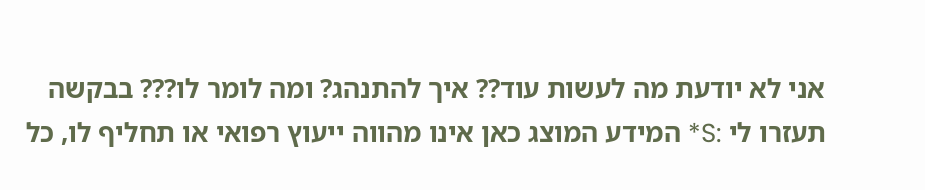אני לא יודעת מה לעשות עוד?? איך להתנהג? ומה לומר לו??? בבקשה תעזרו לי :S* המידע המוצג כאן אינו מהווה ייעוץ רפואי או תחליף לו, כל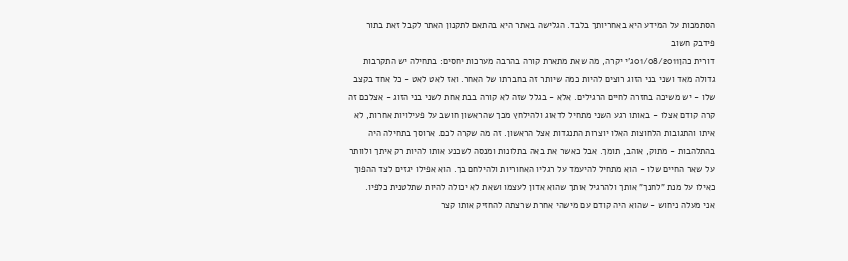הסתמכות על המידע היא באחריותך בלבד. הגלישה באתר היא בהתאם לתקנון האתר לקבל זאת בתור פידבק חשוב
דורית כהן01/08/2011ג'י יקרה, מה שאת מתארת קורה בהרבה מערכות יחסים: בתחילה יש התקרבות גדולה מאד ושני בני הזוג רוצים להיות כמה שיותר זה בחברתו של האחר. ואז לאט לאט - כל אחד בקצב שלו - יש משיכה בחזרה לחיים הרגילים. אלא - בגלל שזה לא קורה בבת אחת לשני בני הזוג - אצלכם זה קרה קודם אצלו - באותו רגע השני מתחיל לדאוג ולהילחץ מכך שהראשון חושב על פעילויות אחרות, לא איתו והתגובות הלחוצות האלו יוצרות התנגדות אצל הראשון. זה מה שקרה לכם. ארוסך בתחילה היה בהתלהבות - מתוק, אוהב, תומך. אבל כאשר את באה בתלונות ומנסה לשכנע אותו להיות רק איתך ולוותר על שאר החיים שלו - הוא מתחיל להיעמד על רגליו האחוריות ולהילחם בך. הוא אפילו יגזים לצד ההפוך כאילו על מנת "לחנך" אותך ולהרגיל אותך שהוא אדון לעצמו ושאת לא יכולה להיות שתלטנית כלפיו.
אני מעלה ניחוש - שהוא היה קודם עם מישהי אחרת שרצתה להחזיק אותו קצר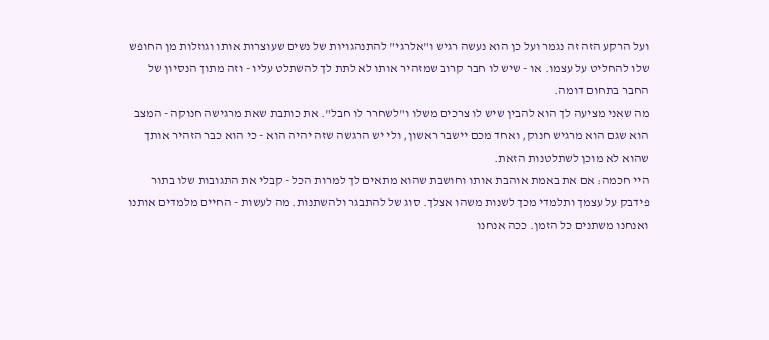ועל הרקע הזה זה נגמר ועל כן הוא נעשה רגיש ו"אלרגי" להתנהגויות של נשים שעוצרות אותו וגוזלות מן החופש שלו להחליט על עצמו. או - שיש לו חבר קרוב שמזהיר אותו לא לתת לך להשתלט עליו - וזה מתוך הנסיון של החבר בתחום דומה.
מה שאני מציעה לך הוא להבין שיש לו צרכים משלו ו"לשחרר לו חבל". את כותבת שאת מרגישה חנוקה - המצב הוא שגם הוא מרגיש חנוק, ואחד מכם יישבר ראשון, ולי יש הרגשה שזה יהיה הוא - כי הוא כבר הזהיר אותך שהוא לא מוכן לשתלטנות הזאת.
היי חכמה: אם את באמת אוהבת אותו וחושבת שהוא מתאים לך למרות הכל - קבלי את התגובות שלו בתור פידבק על עצמך ותלמדי מכך לשנות משהו אצלך. סוג של להתבגר ולהשתנות. מה לעשות - החיים מלמדים אותנו ואנחנו משתנים כל הזמן. ככה אנחנו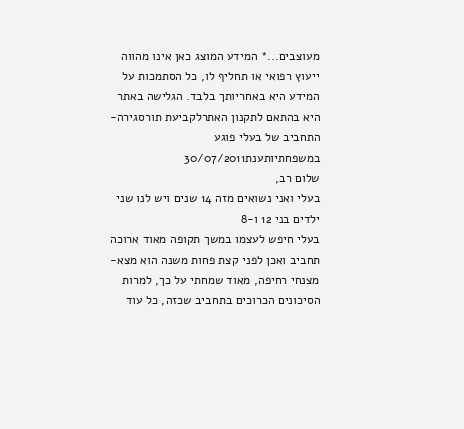מעוצבים...* המידע המוצג כאן אינו מהווה ייעוץ רפואי או תחליף לו, כל הסתמכות על המידע היא באחריותך בלבד. הגלישה באתר היא בהתאם לתקנון האתרלקביעת תורסגירה- התחביב של בעלי פוגע במשפחתיותענת30/07/2011
שלום רב,
בעלי ואני נשואים מזה 14 שנים ויש לנו שני ילדים בני 12 ו-8
בעלי חיפש לעצמו במשך תקופה מאוד ארוכה תחביב ואכן לפני קצת פחות משנה הוא מצא- מצנחי רחיפה, מאוד שמחתי על כך, למרות הסיכונים הכרוכים בתחביב שכזה, כל עוד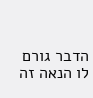הדבר גורם לו הנאה זה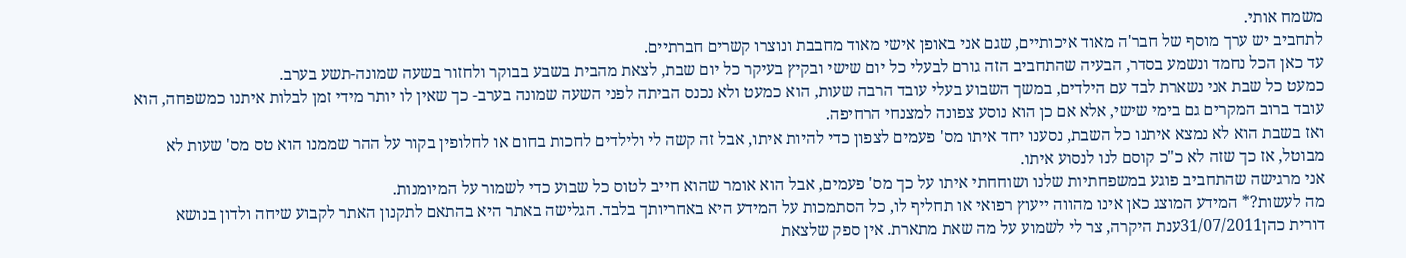משמח אותי.
לתחביב יש ערך מוסף של חבר'ה מאוד איכותיים, שגם אני באופן אישי מאוד מחבבת ונוצרו קשרים חברתיים.
עד כאן הכל נחמד ונשמע בסדר, הבעיה שהתחביב הזה גורם לבעלי כל יום שישי ובקיץ בעיקר כל יום שבת, לצאת מהבית בשבע בבוקר ולחזור בשעה שמונה-תשע בערב.
כמעט כל שבת אני נשארת לבד עם הילדים, במשך השבוע בעלי עובד הרבה שעות, הוא כמעט ולא נכנס הביתה לפני השעה שמונה בערב- כך שאין לו יותר מידי זמן לבלות איתנו כמשפחה, הוא עובד ברוב המקרים גם בימי שישי, אלא אם כן הוא נוסע צפונה למצנחי הרחיפה.
ואז בשבת הוא לא נמצא איתנו כל השבת, נסענו יחד איתו מס' פעמים לצפון כדי להיות איתו, אבל זה קשה לי ולילדים לחכות בחום או לחלופין בקור על ההר שממנו הוא טס מס' שעות לא מבוטל, אז כך שזה לא כ"כ קוסם לנו לנסוע איתו.
אני מרגישה שהתחביב פוגע במשפחתיות שלנו ושוחחתי איתו על כך מס' פעמים, אבל הוא אומר שהוא חייב לטוס כל שבוע כדי לשמור על המיומנות.
מה לעשות?* המידע המוצג כאן אינו מהווה ייעוץ רפואי או תחליף לו, כל הסתמכות על המידע היא באחריותך בלבד. הגלישה באתר היא בהתאם לתקנון האתר לקבוע שיחה ולדון בנושא
דורית כהן31/07/2011ענת היקרה, צר לי לשמוע על מה שאת מתארת. אין ספק שלצאת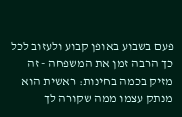פעם בשבוע באופן קבוע ולעזוב לכל כך הרבה זמן את המשפחה - זה מזיק בכמה בחינות: ראשית הוא מנתק עצמו ממה שקורה לך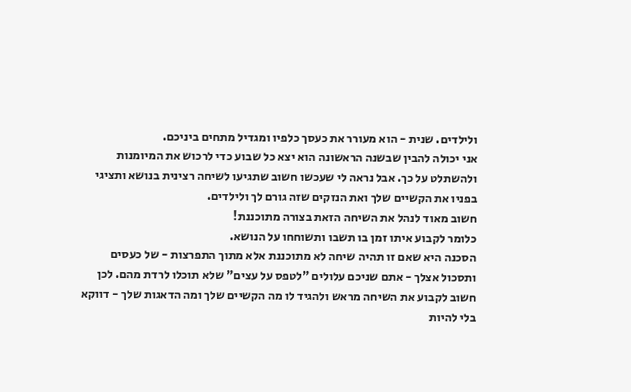ולילדים. שנית - הוא מעורר את כעסך כלפיו ומגדיל מתחים ביניכם.
אני יכולה להבין שבשנה הראשונה הוא יצא כל שבוע כדי לרכוש את המיומנות ולהשתלט על כך. אבל נראה לי שעכשו חשוב שתגיעו לשיחה רצינית בנושא ותציגי בפניו את הקשיים שלך ואת הנזקים שזה גורם לך ולילדים.
חשוב מאוד לנהל את השיחה הזאת בצורה מתוכננת!
כלומר לקבוע איתו זמן בו תשבו ותשוחחו על הנושא.
הסכנה היא שאם זו תהיה שיחה לא מתוכננת אלא מתוך התפרצות - של כעסים ותסכול אצלך - אתם שניכם עלולים "לטפס על עצים" שלא תוכלו לרדת מהם. לכן חשוב לקבוע את השיחה מראש ולהגיד לו מה הקשיים שלך ומה הדאגות שלך - דווקא בלי להיות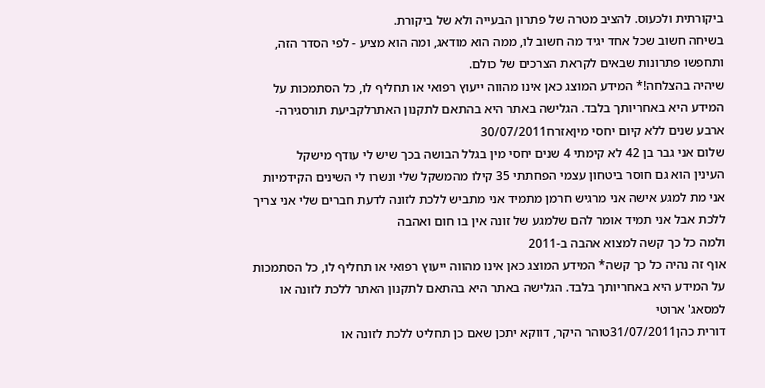ביקורתית ולכעוס. להציב מטרה של פתרון הבעייה ולא של ביקורת.
בשיחה חשוב שכל אחד יגיד מה חשוב לו, ממה הוא מודאג, ומה הוא מציע - לפי הסדר הזה, ותחפשו פתרונות שבאים לקראת הצרכים של כולם.
שיהיה בהצלחה!* המידע המוצג כאן אינו מהווה ייעוץ רפואי או תחליף לו, כל הסתמכות על המידע היא באחריותך בלבד. הגלישה באתר היא בהתאם לתקנון האתרלקביעת תורסגירה- ארבע שנים ללא קיום יחסי מיןאזרח30/07/2011
שלום אני גבר בן 42 לא קימתי 4 שנים יחסי מין בגלל הבושה בכך שיש לי עודף מישקל
העינין הוא גם חוסר ביטחון עצמי הפחתתי 35 קילו מהמשקל שלי ונשרו לי השינים הקידמיות
אני מת למגע אישה אני מרגיש חרמן מתמיד אני מתביש ללכת לזונה לדעת חברים שלי אני צריך ללכת אבל אני תמיד אומר להם שלמגע של זונה אין בו חום ואהבה
ולמה כל כך קשה למצוא אהבה ב-2011
אוף זה נהיה כל כך קשה* המידע המוצג כאן אינו מהווה ייעוץ רפואי או תחליף לו, כל הסתמכות על המידע היא באחריותך בלבד. הגלישה באתר היא בהתאם לתקנון האתר ללכת לזונה או למסאג' ארוטי
דורית כהן31/07/2011טוהר היקר, דווקא יתכן שאם כן תחליט ללכת לזונה או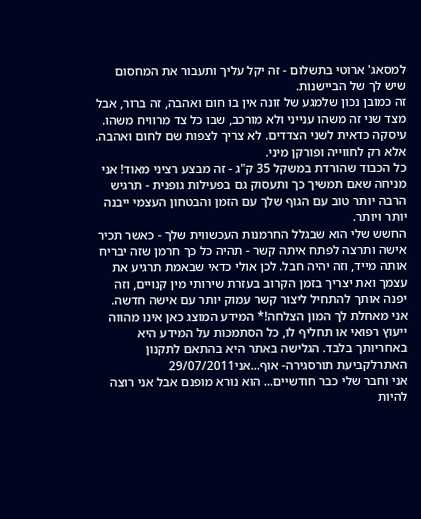למסאג' ארוטי בתשלום - זה יקל עליך ותעבור את המחסום שיש לך של הביישנות.
זה כמובן נכון שלמגע של זונה אין בו חום ואהבה, זה ברור, אבל מצד שני זה משהו ענייני ולא מורכב, שבו כל צד מרוויח משהו. עיסקה כדאית לשני הצדדים. לא צריך לצפות שם לחום ואהבה. אלא רק לחווייה ופורקן מיני.
כל הכבוד שהורדת במשקל 35 ק"ג - זה מבצע רציני מאוד! אני מניחה שאם תמשיך כך ותעסוק גם בפעילות גופנית - תרגיש הרבה יותר טוב עם הגוף שלך עם הזמן והבטחון העצמי ייבנה יותר ויותר.
החשש שלי הוא שבגלל החרמנות העכשווית שלך - כאשר תכיר אישה ותרצה לפתח איתה קשר - תהיה כל כך חרמן שזה יבריח אותה מייד, וזה יהיה חבל. לכן אולי כדאי שבאמת תרגיע את עצמך ואת יצריך בזמן הקרוב בעזרת שירותי מין קנויים, וזה יפנה אותך להתחיל ליצור קשר עמוק יותר עם אישה חדשה.
אני מאחלת לך המון הצלחה!* המידע המוצג כאן אינו מהווה ייעוץ רפואי או תחליף לו, כל הסתמכות על המידע היא באחריותך בלבד. הגלישה באתר היא בהתאם לתקנון האתרלקביעת תורסגירה- אוף...אני29/07/2011
אני וחבר שלי כבר חודשיים... הוא נורא מופנם אבל אני רוצה להיות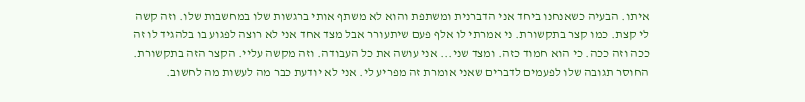איתו. הבעיה כשאנחנו ביחד אני הדברנית ומשתפת והוא לא משתף אותי ברגשות שלו במחשבות שלו. וזה קשה לי קצת. כמו קצר בתקשורת. ני אמרתי לו אלף פעם שיתעורר אבל מצד אחד אני לא רוצה לפגוע בו בלהגיד לו זה ככה וזה ככה. כי הוא חמוד כזה. ומצד שני... אני עושה את כל העבודה. וזה מקשה עליי. הקצר הזה בתקשורת. החוסר תגובה שלו לפעמים לדברים שאני אומרת זה מפריע לי. אני לא יודעת כבר מה לעשות מה לחשוב.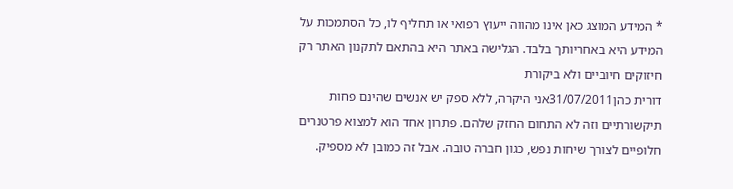* המידע המוצג כאן אינו מהווה ייעוץ רפואי או תחליף לו, כל הסתמכות על המידע היא באחריותך בלבד. הגלישה באתר היא בהתאם לתקנון האתר רק חיזוקים חיוביים ולא ביקורת
דורית כהן31/07/2011אני היקרה, ללא ספק יש אנשים שהינם פחות תיקשורתיים וזה לא התחום החזק שלהם. פתרון אחד הוא למצוא פרטנרים חלופיים לצורך שיחות נפש, כגון חברה טובה. אבל זה כמובן לא מספיק.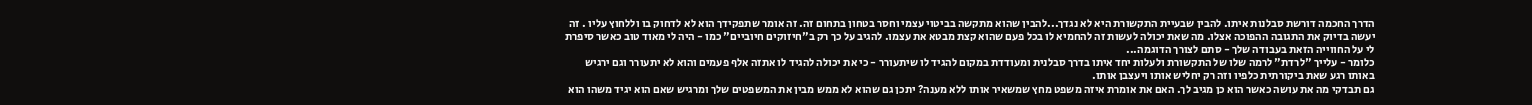הדרך החכמה דורשת סבלנות איתו. להבין שבעיית התקשורת היא לא נגדך...להבין שהוא מתקשה בביטוי עצמי וחסר בטחון בתחום זה. זה אומר שתפקידך הוא לא לדחוק בו וללחוץ עליו . זה יעשה בדיוק את התגובה ההפוכה אצלו. מה שאת יכולה לעשות זה להחמיא לו בכל פעם שהוא קצת מבטא את עצמו. להגיב על כך רק ב"חיזוקים חיוביים" כמו - היה לי מאוד טוב כאשר סיפרת לי על החווייה הזאת בעבודה שלך - סתם לצורך הדוגמה...
כלומר - עלייך "לרדת" לרמה שלו של התקשורת ולעלות יחד איתו בדרך סבלנית ומעודדת במקום להגיד לו שיתעורר - כי את יכולה להגיד לו אתזה אלף פעמים והוא לא יתעורר וגם ירגיש באותו רגע שאת ביקורתית כלפיו וזה רק יחליש אותו ויעצבן אותו.
גם תבדקי מה את עושה כאשר הוא כן מגיב לך. האם את אומרת איזה משפט מחץ שמשאיר אותו ללא מענה? יתכן גם שהוא לא ממש מבין את המשפטים שלך ומרגיש שאם הוא יגיד משהו הוא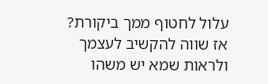עלול לחטוף ממך ביקורת? אז שווה להקשיב לעצמך ולראות שמא יש משהו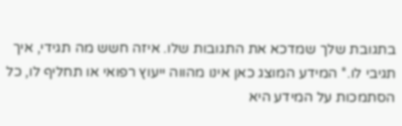בתגובת שלך שמדכא את התגובות שלו. איזה חשש מה תגידי, איך תגיבי לו.* המידע המוצג כאן אינו מהווה ייעוץ רפואי או תחליף לו, כל הסתמכות על המידע היא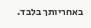באחריותך בלבד.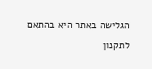הגלישה באתר היא בהתאם לתקנון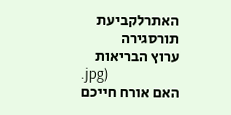האתרלקביעת תורסגירה
ערוץ הבריאות
.jpg)
האם אורח חייכם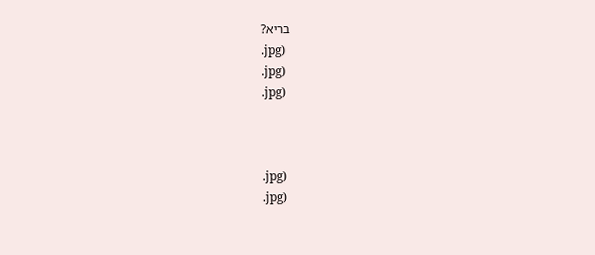בריא?
.jpg)
.jpg)
.jpg)



.jpg)
.jpg)